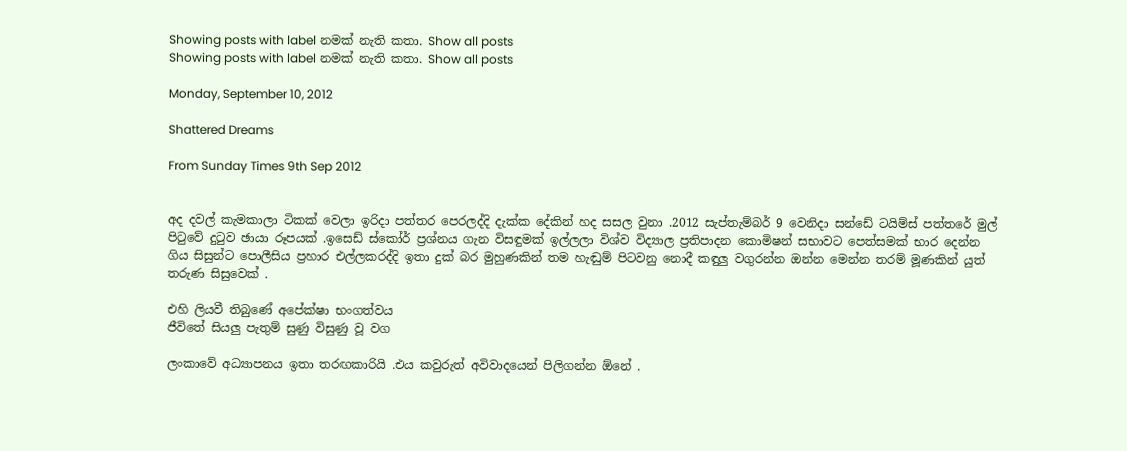Showing posts with label නමක් නැති කතා. Show all posts
Showing posts with label නමක් නැති කතා. Show all posts

Monday, September 10, 2012

Shattered Dreams

From Sunday Times 9th Sep 2012


අද දවල් කැමකාලා ටිකක් වෙලා ඉරිදා පත්තර පෙරලද්දි දැක්ක දේකින් හද සසල වුනා .2012 සැප්තැම්බර් 9 වෙනිදා සන්ඩේ ටයිම්ස් පත්තරේ මුල් පිටුවේ දුටුව ඡායා රූපයක් .ඉසෙඩ් ස්කෝර් ප්‍රශ්නය ගැන විසඳුමක් ඉල්ලලා විශ්ව විද්‍යාල ප්‍රතිපාදන කොමිෂන් සභාවට පෙත්සමක් භාර දෙන්න ගිය සිසුන්ට පොලීසිය ප්‍රහාර එල්ලකරද්දි ඉතා දුක් බර මුහුණකින් තම හැඬුම් පිටවනු නොදී කඳුලු වගුරන්න ඔන්න මෙන්න තරම් මූණකින් යුත් තරුණ සිසුවෙක් .

එහි ලියවී තිබුණේ අපේක්ෂා භංගත්වය
ජීවිතේ සියලු පැතුම් සුණු විසුණු වූ වග

ලංකාවේ අධ්‍යාපනය ඉතා තරඟකාරියි .එය කවුරුත් අවිවාදයෙන් පිලිගන්න ඕනේ .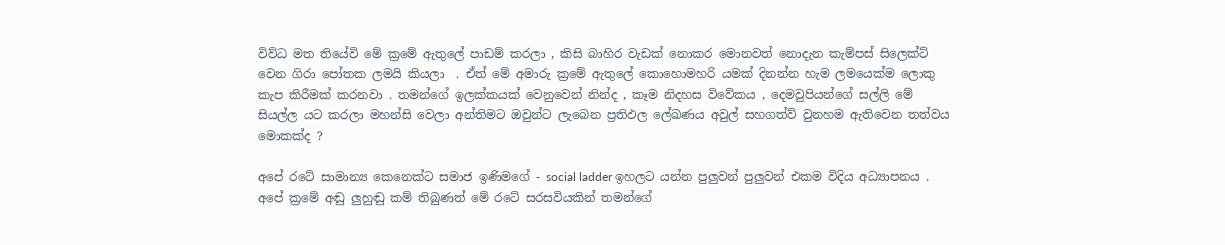විව්ධ මත තියේවි මේ ක්‍රමේ ඇතුලේ පාඩම් කරලා , කිසි බාහිර වැඩක් නොකර මොනවත් නොදැන කැම්පස් සිලෙක්ට් වෙන ගිරා පෝතක ලමයි කියලා  . ඒත් මේ අමාරු ක්‍රමේ ඇතුලේ කොහොමහරි යමක් දිනන්න හැම ලමයෙක්ම ලොකු කැප කිරීමක් කරනවා . තමන්ගේ ඉලක්කයක් වෙනුවෙන් නින්ද , කෑම නිදහස විවේකය , දෙමවුපියන්ගේ සල්ලි මේ සියල්ල යට කරලා මහන්සි වෙලා අන්තිමට ඔවුන්ට ලැබෙන ප්‍රතිඵල ලේඛණය අවුල් සහගත්ව් වුනහම ඇතිවෙන තත්වය මොකක්ද ?

අපේ රටේ සාමාන්‍ය කෙනෙක්ට සමාජ ඉණිමගේ - social ladder ඉහලට යන්න පුලුවන් පුලුවන් එකම විදිය අධ්‍යාපනය . අපේ ක්‍රමේ අඬු ලුහුඬු කම් තිබුණත් මේ රටේ සරසවියකින් තමන්ගේ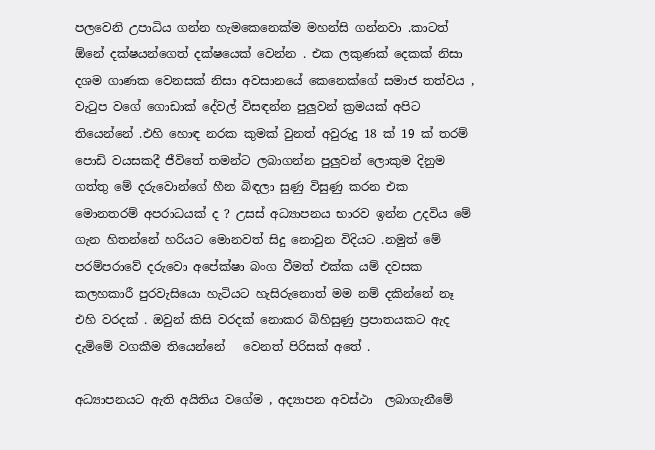පලවෙනි උපාධිය ගන්න හැමකෙනෙක්ම මහන්සි ගන්නවා .කාටත් ඕනේ දක්ෂයන්ගෙත් දක්ෂයෙක් වෙන්න . එක ලකුණක් දෙකක් නිසා දශම ගාණක වෙනසක් නිසා අවසානයේ කෙනෙක්ගේ සමාජ තත්වය , වැටුප වගේ ගොඩාක් දේවල් විසඳන්න පුලුවන් ක්‍රමයක් අපිට තියෙන්නේ .එහි හොඳ නරක කුමක් වුනත් අවුරුදු 18 ක් 19 ක් තරම් පොඩි වයසකදී ජීවිතේ තමන්ට ලබාගන්න පුලුවන් ලොකුම දිනුම ගත්තු මේ දරුවොන්ගේ හීන බිඳලා සුණු විසුණු කරන එක මොනතරම් අපරාධයක් ද ? උසස් අධ්‍යාපනය භාරව ඉන්න උදවිය මේ ගැන හිතන්නේ හරියට මොනවත් සිදු නොවුන විදියට .නමුත් මේ පරම්පරාවේ දරුවො අපේක්ෂා බංග වීමත් එක්ක යම් දවසක කලහකාරී පුරවැසියො හැටියට හැසිරුනොත් මම නම් දකින්නේ නෑ එහි වරදක් . ඔවුන් කිසි වරදක් නොකර බිහිසුණු ප්‍රපාතයකට ඇද දැමිමේ වගකීම තියෙන්නේ   වෙනත් පිරිසක් අතේ .

අධ්‍යාපනයට ඇති අයිතිය වගේම , අද්‍යාපන අවස්ථා  ලබාගැනීමේ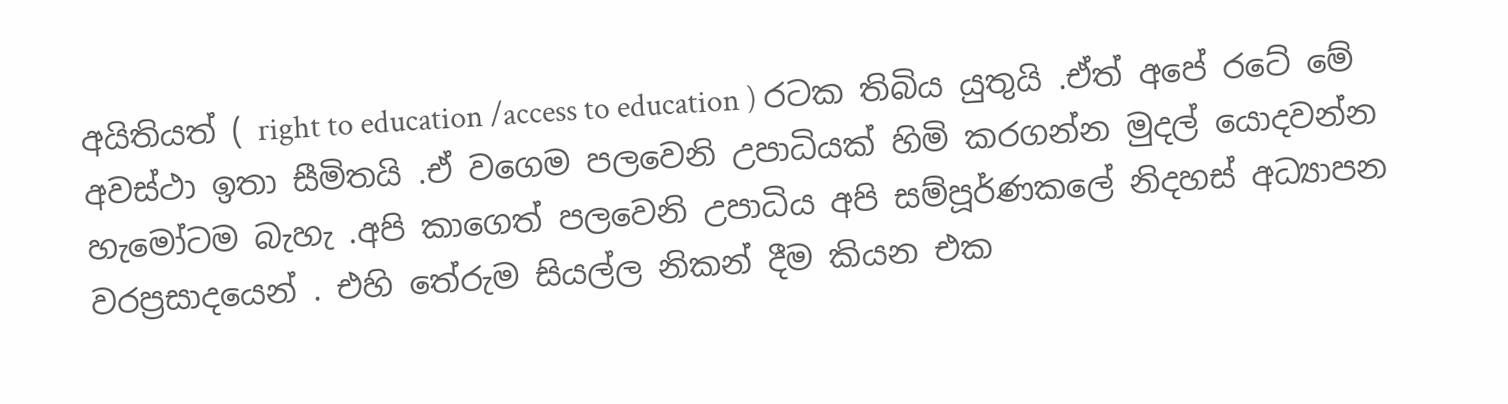අයිතියත් ( right to education /access to education ) රටක තිබිය යුතුයි .ඒත් අපේ රටේ මේ අවස්ථා ඉතා සීමිතයි .ඒ වගෙම පලවෙනි උපාධියක් හිමි කරගන්න මුදල් යොදවන්න හැමෝටම බැහැ .අපි කාගෙත් පලවෙනි උපාධිය අපි සම්පූර්ණකලේ නිදහස් අධ්‍යාපන වරප්‍රසාදයෙන් . එහි තේරුම සියල්ල නිකන් දීම කියන එක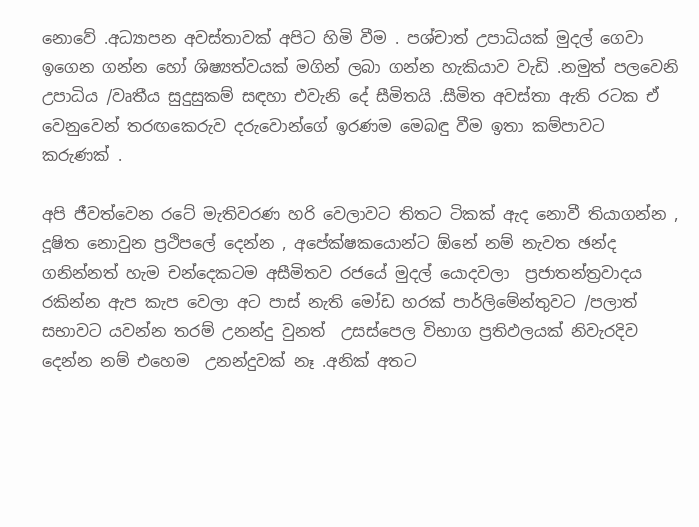නොවේ .අධ්‍යාපන අවස්තාවක් අපිට හිමි වීම . පශ්චාත් උපාධියක් මුදල් ගෙවා ඉගෙන ගන්න හෝ ශිෂ්‍යත්වයක් මගින් ලබා ගන්න හැකියාව වැඩි .නමුත් පලවෙනි උපාධිය /වෘතීය සුදුසුකම් සඳහා එවැනි දේ සීමිතයි .සීමිත අවස්තා ඇති රටක ඒ වෙනුවෙන් තරඟකෙරුව දරුවොන්ගේ ඉරණම මෙබඳු වීම ඉතා කම්පාවට කරුණක් .

අපි ජීවත්වෙන රටේ මැතිවරණ හරි වෙලාවට තිතට ටිකක් ඇද නොවී තියාගන්න , දූෂිත නොවුන ප්‍රථිපලේ දෙන්න , අපේක්ෂකයොන්ට ඕනේ නම් නැවත ඡන්ද ගනින්නත් හැම චන්දෙකටම අසීමිතව රජයේ මුදල් යොදවලා  ප්‍රජාතන්ත්‍රවාදය රකින්න ඇප කැප වෙලා අට පාස් නැති මෝඩ හරක් පාර්ලිමේන්තුවට /පලාත් සභාවට යවන්න තරම් උනන්දු වුනත්  උසස්පෙල විභාග ප්‍රතිඵලයක් නිවැරදිව දෙන්න නම් එහෙම  උනන්දුවක් නෑ .අනික් අතට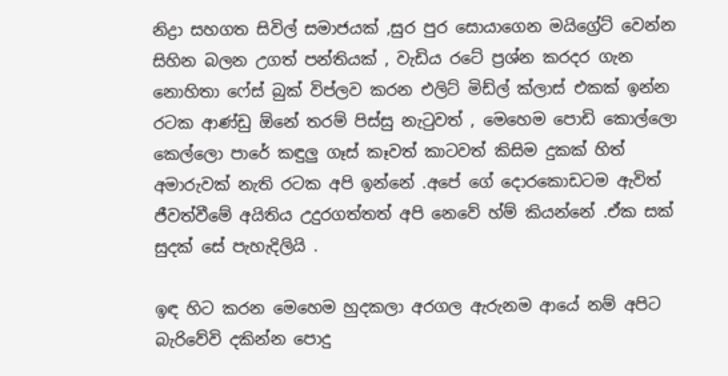නිද්‍රා සහගත සිවිල් සමාජයක් ,සුර පුර සොයාගෙන මයිග්‍රේට් වෙන්න සිහින බලන උගත් පන්තියක් , වැඩිය රටේ ප්‍රශ්න කරදර ගැන නොහිතා ෆේස් බුක් විප්ලව කරන එලිට් මිඩ්ල් ක්ලාස් එකක් ඉන්න රටක ආණ්ඩු ඕනේ තරම් පිස්සු නැටුවත් , මෙහෙම පොඩි කොල්ලො කෙල්ලො පාරේ කඳුලු ගෑස් කෑවත් කාටවත් කිසිම දුකක් හිත් අමාරුවක් නැති රටක අපි ඉන්නේ .අපේ ගේ දොරකොඩටම ඇවිත් ජීවත්වීමේ අයිතිය උදුරගත්තත් අපි නෙවේ හ්ම් කියන්නේ .ඒක සක් සුදක් සේ පැහැදිලියි .

ඉඳ හිට කරන මෙහෙම හුදකලා අරගල ඇරුනම ආයේ නම් අපිට බැරිවේවි දකින්න පොදු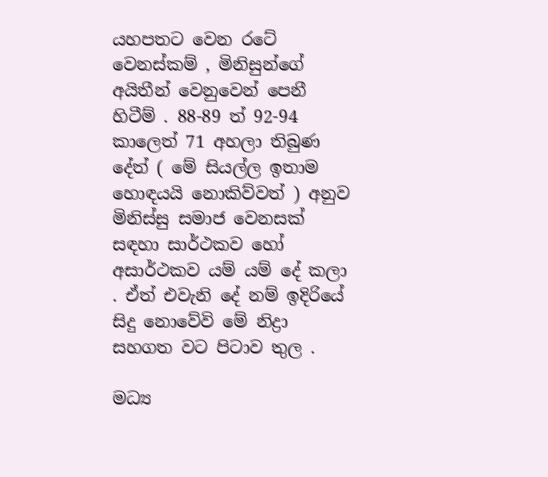යහපතට වෙන රටේ වෙනස්කම් , මිනිසුන්ගේ අයිතීන් වෙනුවෙන් පෙනී හිටීම් . 88-89 ත් 92-94 කාලෙත් 71 අහලා තිබුණ දේත් ( මේ සියල්ල ඉතාම හොඳයයි නොකිව්වත් ) අනුව මිනිස්සු සමාජ වෙනසක් සඳහා සාර්ථකව හෝ අසාර්ථකව යම් යම් දේ කලා . ඒත් එවැනි දේ නම් ඉදිරියේ සිදු නොවේවි මේ නිද්‍රා සහගත වට පිටාව තුල .

මධ්‍ය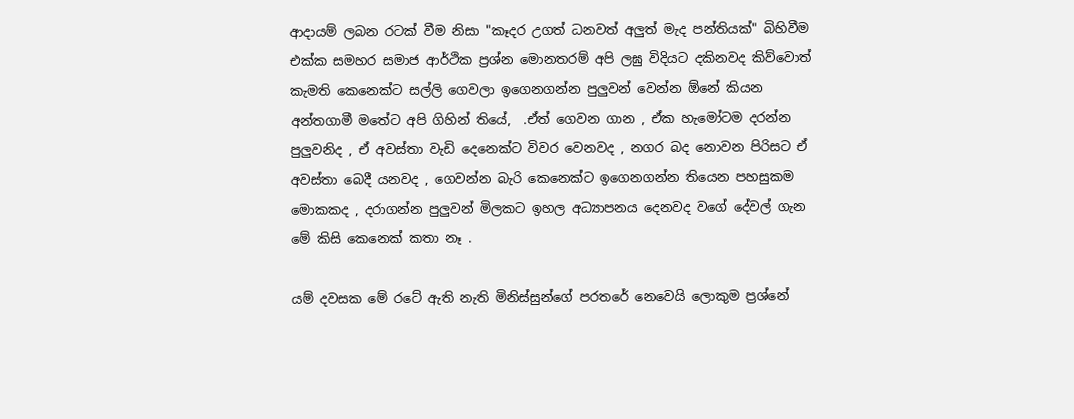ආදායම් ලබන රටක් වීම නිසා "කෑදර උගත් ධනවත් අලුත් මැද පන්තියක්" බිහිවීම එක්ක සමහර සමාජ ආර්ථික ප්‍රශ්න මොනතරම් අපි ලඝු විදියට දකිනවද කිව්වොත් කැමති කෙනෙක්ට සල්ලි ගෙවලා ඉගෙනගන්න පුලුවන් වෙන්න ඕනේ කියන අන්තගාමී මතේට අපි ගිහින් තියේ,  .ඒත් ගෙවන ගාන , ඒක හැමෝටම දරන්න පුලුවනිද , ඒ අවස්තා වැඩි දෙනෙක්ට විවර වෙනවද , නගර බද නොවන පිරිසට ඒ අවස්තා බෙදී යනවද , ගෙවන්න බැරි කෙනෙක්ට ඉගෙනගන්න තියෙන පහසුකම මොකකද , දරාගන්න පුලුවන් මිලකට ඉහල අධ්‍යාපනය දෙනවද වගේ දේවල් ගැන මේ කිසි කෙනෙක් කතා නෑ .

යම් දවසක මේ රටේ ඇති නැති මිනිස්සුන්ගේ පරතරේ නෙවෙයි ලොකුම ප්‍රශ්නේ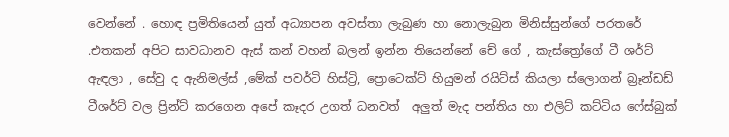වෙන්නේ . හොඳ ප්‍රමිතියෙන් යුත් අධ්‍යාපන අවස්තා ලැබුණ හා නොලැබුන මිනිස්සුන්ගේ පරතරේ .එතකන් අපිට සාවධානව ඇස් කන් වහන් බලන් ඉන්න තියෙන්නේ චේ ගේ , කැස්ත්‍රෝගේ ටී ශර්ට් ඇඳලා , සේවු ද ඇනිමල්ස් ,මේක් පවර්ටි හිස්ට්‍රි, ප්‍රොටෙක්ට් හියුමන් රයිට්ස් කියලා ස්ලොගන් බ්‍රෑන්ඩඩ් ටීශර්ට් වල ප්‍රින්ට් කරගෙන අපේ කෑදර උගත් ධනවත්  අලුත් මැද පන්තිය හා එලිට් කට්ටිය ෆේස්බුක්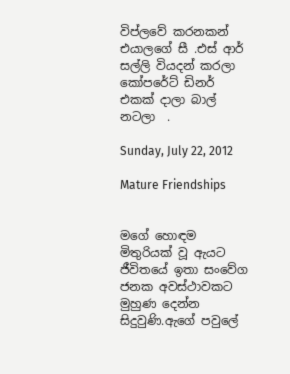විප්ලවේ කරනකන් එයාලගේ සී .එස් ආර් සල්ලි වියදන් කරලා කෝපරේට් ඩිනර් එකක් දාලා බාල් නටලා  .

Sunday, July 22, 2012

Mature Friendships


මගේ හොඳම මිතුරියක් වූ ඇයට ජීවිතයේ ඉතා සංවේග ජනක අවස්ථාවකට මුහුණ දෙන්න සිදුවුණි.ඇගේ පවුලේ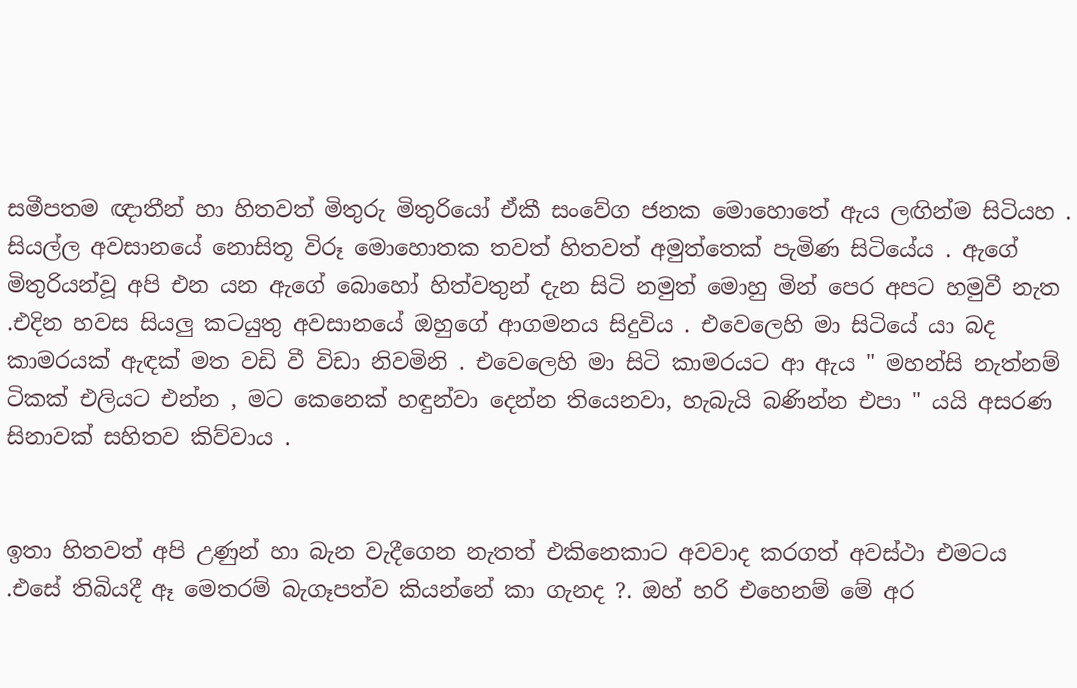සමීපතම ඥාතීන් හා හිතවත් මිතුරු මිතුරියෝ ඒකී සංවේග ජනක මොහොතේ ඇය ලඟින්ම සිටියහ . සියල්ල අවසානයේ නොසිතූ විරූ මොහොතක තවත් හිතවත් අමුත්තෙක් පැමිණ සිටියේය . ඇගේ මිතුරියන්වූ අපි එන යන ඇගේ බොහෝ හිත්වතුන් දැන සිටි නමුත් මොහු මින් පෙර අපට හමුවී නැත .එදින හවස සියලු කටයුතු අවසානයේ ඔහුගේ ආගමනය සිදුවිය . එවෙලෙහි මා සිටියේ යා බද කාමරයක් ඇඳක් මත වඩි වී විඩා නිවමිනි . එවෙලෙහි මා සිටි කාමරයට ආ ඇය " මහන්සි නැත්නම් ටිකක් එලියට එන්න , මට කෙනෙක් හඳුන්වා දෙන්න තියෙනවා, හැබැයි බණින්න එපා " යයි අසරණ සිනාවක් සහිතව කිව්වාය .


ඉතා හිතවත් අපි උණුන් හා බැන වැදීගෙන නැතත් එකිනෙකාට අවවාද කරගත් අවස්ථා එමටය .එසේ තිබියදී ඈ මෙතරම් බැගෑපත්ව කියන්නේ කා ගැනද ?. ඔහ් හරි එහෙනම් මේ අර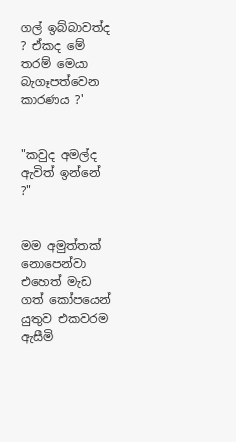ගල් ඉබ්බාවත්ද ? ඒකද මේ තරම් මෙයා බැගෑපත්වෙන කාරණය ?'


"කවුද අමල්ද ඇවිත් ඉන්නේ ?"


මම අමුත්තක් නොපෙන්වා එහෙත් මැඩ ගත් කෝපයෙන් යුතුව එකවරම ඇසීමි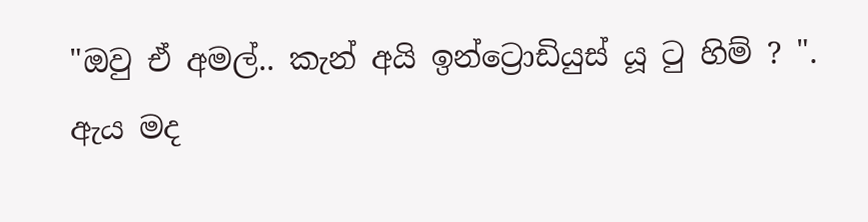"ඔවු ඒ අමල්.. කැන් අයි ඉන්ට්‍රොඩියුස් යූ ටු හිම් ? ". ඇය මද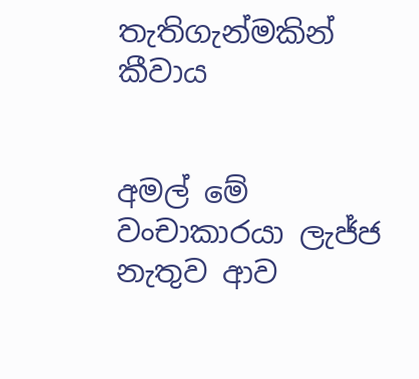තැතිගැන්මකින් කීවාය


අමල් මේ වංචාකාරයා ලැජ්ජ නැතුව ආව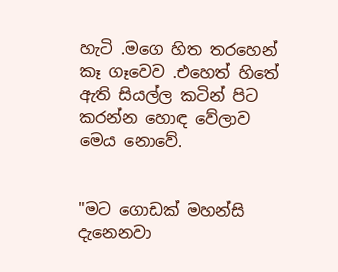හැටි .මගෙ හිත තරහෙන් කෑ ගෑවෙව .එහෙත් හිතේ ඇති සියල්ල කටින් පිට කරන්න හොඳ වේලාව මෙය නොවේ.


"මට ගොඩක් මහන්සි දැනෙනවා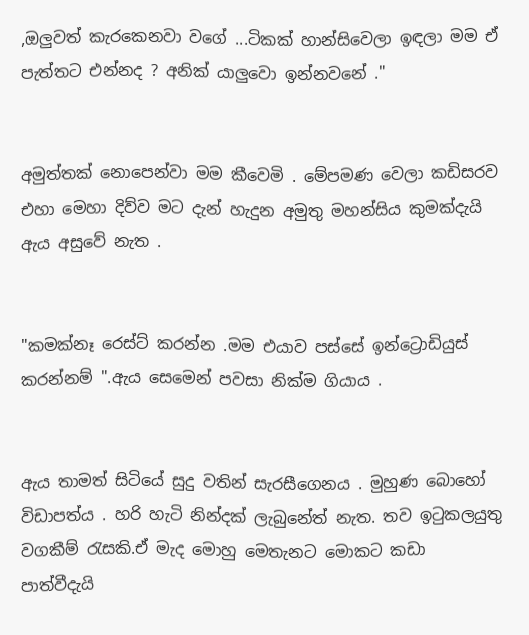,ඔලුවත් කැරකෙනවා වගේ ...ටිකක් හාන්සිවෙලා ඉඳලා මම ඒ පැත්තට එන්නද ? අනික් යාලුවො ඉන්නවනේ ."


අමුත්තක් නොපෙන්වා මම කීවෙමි . මේපමණ වෙලා කඩිසරව එහා මෙහා දිව්ව මට දැන් හැදුන අමුතු මහන්සිය කුමක්දැයි ඇය අසුවේ නැත .


"කමක්නෑ රෙස්ට් කරන්න .මම එයාව පස්සේ ඉන්ට්‍රොඩියුස් කරන්නම් ".ඇය සෙමෙන් පවසා නික්ම ගියාය .


ඇය තාමත් සිටියේ සුදු වතින් සැරසීගෙනය . මුහුණ බොහෝ විඩාපත්ය . හරි හැටි නින්දක් ලැබුනේත් නැත. තව ඉටුකලයුතු වගකීම් රැසකි.ඒ මැද මොහු මෙතැනට මොකට කඩා පාත්වීදැයි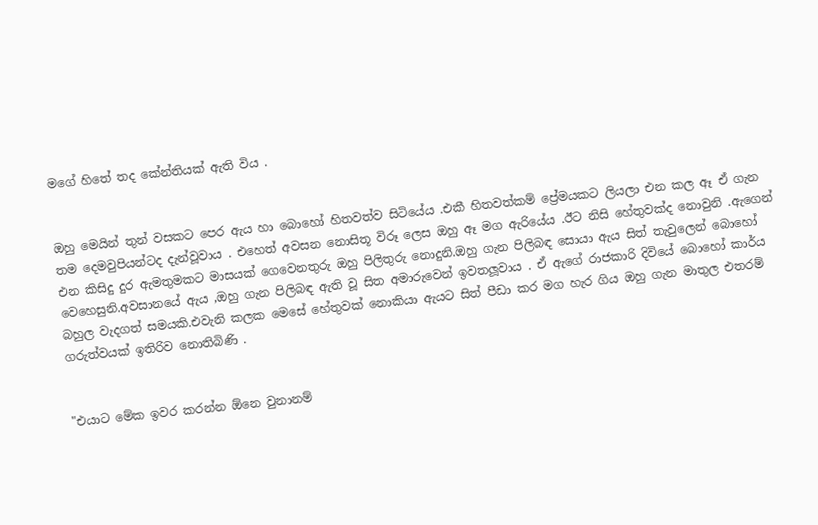මගේ හිතේ තද කේන්තියක් ඇති විය .


ඔහු මෙයින් තුන් වසකට පෙර ඇය හා බොහෝ හිතවත්ව සිටියේය .එකී හිතවත්කම් ප්‍රේමයකට ලියලා එන කල ඈ ඒ ගැන තම දෙමවුපියන්ටද දැන්වූවාය . එහෙත් අවසන නොසිතූ විරූ ලෙස ඔහු ඈ මග ඇරියේය .ඊට නිසි හේතුවක්ද නොවුනි .ඇගෙන් එන කිසිදු දුර ඇමතුමකට මාසයක් ගෙවෙනතුරු ඔහු පිලිතුරු නොදුනි.ඔහු ගැන පිලිබඳ සොයා ඇය සිත් තැවුලෙන් බොහෝ වෙහෙසුනි.අවසානයේ ඇය ,ඔහු ගැන පිලිබඳ ඇති වූ සිත අමාරුවෙන් ඉවතලූවාය . ඒ ඇගේ රාජකාරි දිවියේ බොහෝ කාර්ය බහුල වැදගත් සමයකි.එවැනි කලක මෙසේ හේතුවක් නොකියා ඇයට සිත් පීඩා කර මග හැර ගිය ඔහු ගැන මාතුල එතරම් ගරුත්වයක් ඉතිරිව නොතිබිණි .


"එයාට මේක ඉවර කරන්න ඕනෙ වුනානම්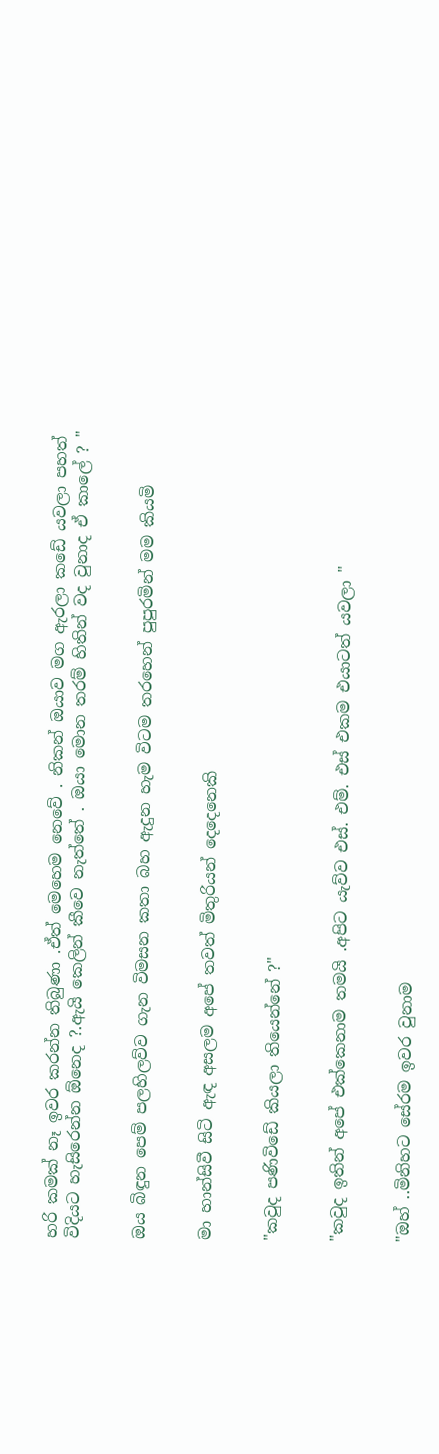හරි කමක් නෑ ඉවර කරන්න තිබුණා .ඒත් මෙහෙම නෙවේ . නිකන් ඔයාව මග ඇරලා කඩේ යවලා පහත් විදියට හැසිරෙන්න ඕනෙද ?.ඇයි කෙලින් කීවෙ නැත්තේ . ඔයා මොන තරම් හිතින් වද වුනාද ඒ කාලේ ? "


ඔය බිඳුන පෙම් පලහිලව්ව ගැන විමසන කතා බහ ඇදුන හැම විටම තරහෙන් පුපුරමින් මම කියමි


මා හාන්සිවී සිටි ඇඳ අසලම අපේ තවත් මිතුරියන් දෙදෙනෙකි


"කවුද පණිවිඩේ කියලා තියෙන්නේ ?"


"කවුද ඉතින් අපේ එක්කෙනාම තමයි .අපිට යැව්ව එස්. එම්. එස් එකම එයාටත් යවලා "


"ඔහ් ..මිනිහට සේරම ඉවර වුනාම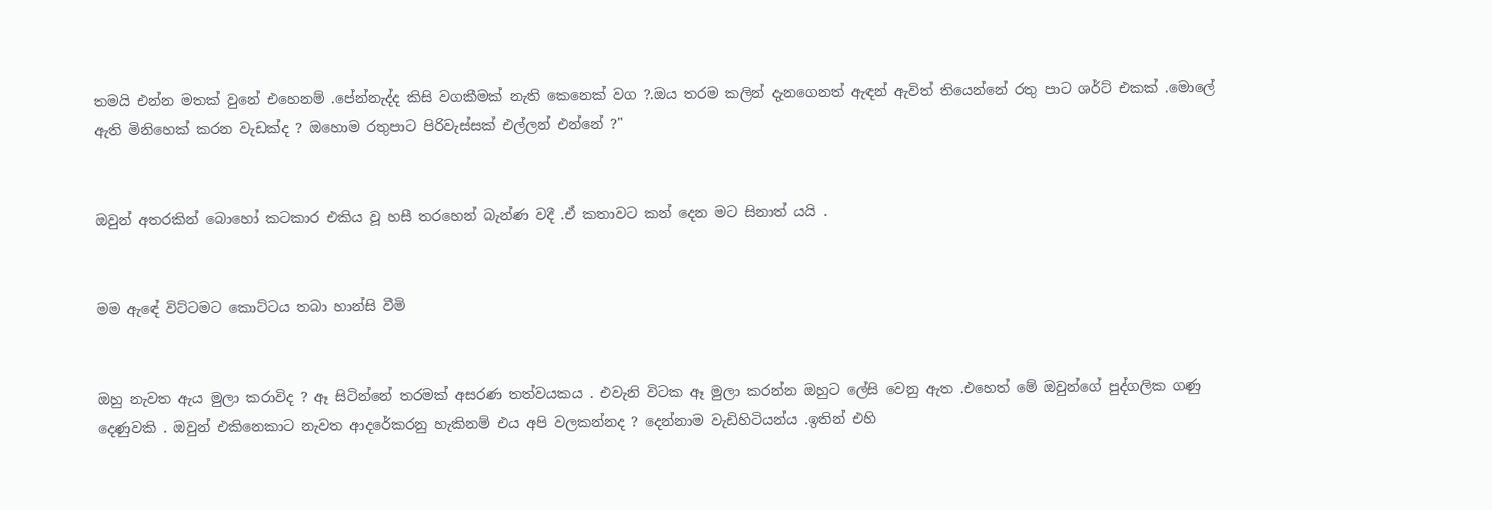තමයි එන්න මතක් වුනේ එහෙනම් .පේන්නැද්ද කිසි වගකීමක් නැති කෙනෙක් වග ?.ඔය තරම කලින් දැනගෙනත් ඇඳන් ඇවිත් තියෙන්නේ රතු පාට ශර්ට් එකක් .මොලේ ඇති මිනිහෙක් කරන වැඩක්ද ? ඔහොම රතුපාට පිරිවැස්සක් එල්ලන් එන්නේ ?"


ඔවුන් අතරකින් බොහෝ කටකාර එකිය වූ හසී තරහෙන් බැන්ණ වදී .ඒ කතාවට කන් දෙන මට සිනාත් යයි .


මම ඇඳේ විට්ටමට කොට්ටය තබා හාන්සි වීමි


ඔහු නැවත ඇය මුලා කරාවිද ? ඈ සිටින්නේ තරමක් අසරණ තත්වයකය . එවැනි විටක ඈ මුලා කරන්න ඔහුට ලේසි වෙනු ඇත .එහෙත් මේ ඔවුන්ගේ පුද්ගලික ගණු දෙණුවකි . ඔවුන් එකිනෙකාට නැවත ආදරේකරනු හැකිනම් එය අපි වලකන්නද ? දෙන්නාම වැඩිහිටියන්ය .ඉතින් එහි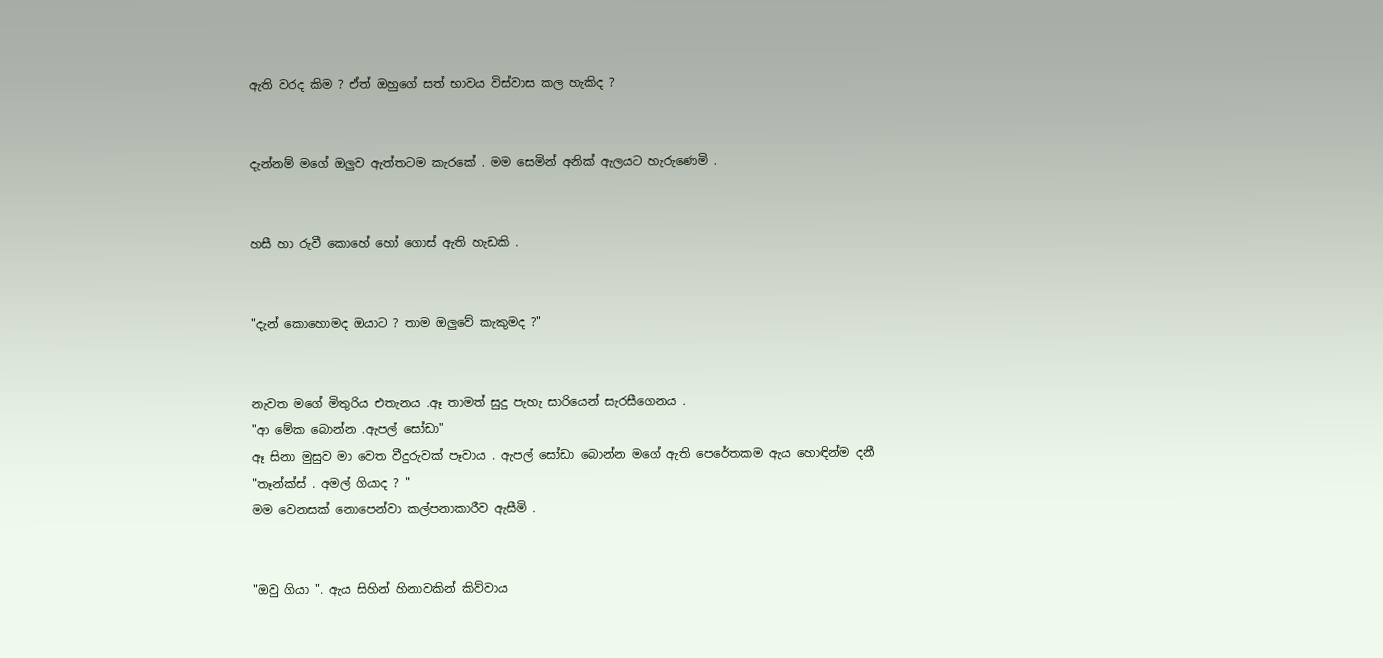ඇති වරද කිම ? ඒත් ඔහුගේ සත් භාවය විස්වාස කල හැකිද ?


දැන්නම් මගේ ඔලුව ඇත්තටම කැරකේ . මම සෙමින් අනික් ඇලයට හැරුණෙමි .


හසී හා රුවී කොහේ හෝ ගොස් ඇති හැඩකි .


"දැන් කොහොමද ඔයාට ? තාම ඔලුවේ කැකුමද ?"


නැවත මගේ මිතුරිය එතැනය .ඈ තාමත් සුදු පැහැ සාරියෙන් සැරසීගෙනය .
"ආ මේක බොන්න .ඇපල් සෝඩා"
ඈ සිනා මුසුව මා වෙත වීදුරුවක් පෑවාය . ඇපල් සෝඩා බොන්න මගේ ඇති පෙරේතකම ඇය හොඳින්ම දනී
"තෑන්ක්ස් . අමල් ගියාද ? "
මම වෙනසක් නොපෙන්වා කල්පනාකාරීව ඇසීමි .


"ඔවු ගියා ". ඇය සිහින් හිනාවකින් කිව්වාය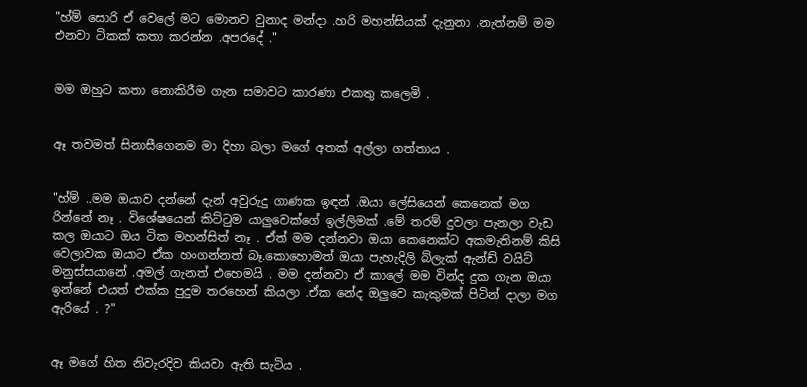"හ්ම් සොරි ඒ වෙලේ මට මොනව වුනාද මන්දා .හරි මහන්සියක් දැනුනා .නැත්නම් මම එනවා ටිකක් කතා කරන්න .අපරදේ ."


මම ඔහුට කතා නොකිරීම ගැන සමාවට කාරණා එකතු කලෙමි .


ඈ තවමත් සිනාසීගෙනම මා දිහා බලා මගේ අතක් අල්ලා ගත්තාය .


"හ්ම් ..මම ඔයාව දන්නේ දැන් අවුරුදු ගාණක ඉඳන් .ඔයා ලේසියෙන් කෙනෙක් මග රින්නේ නෑ . විශේෂයෙන් කිට්ටුම යාලුවෙක්ගේ ඉල්ලිමක් .මේ තරම් දුවලා පැනලා වැඩ කල ඔයාට ඔය ටික මහන්සිත් නෑ . ඒත් මම දන්නවා ඔයා කෙනෙක්ට අකමැතිනම් කිසි වෙලාවක ඔයාට ඒක හංගන්නත් බෑ.කොහොමත් ඔයා පැහැදිලි බ්ලැක් ඇන්ඩ් වයිට් මනුස්සයානේ .අමල් ගැනත් එහෙමයි . මම දන්නවා ඒ කාලේ මම වින්ද දුක ගැන ඔයා ඉන්නේ එයත් එක්ක පුදුම තරහෙන් කියලා .ඒක නේද ඔලුවෙ කැකුමක් පිටින් දාලා මග ඇරියේ . ?"


ඈ මගේ හිත නිවැරදිව කියවා ඇති සැටිය .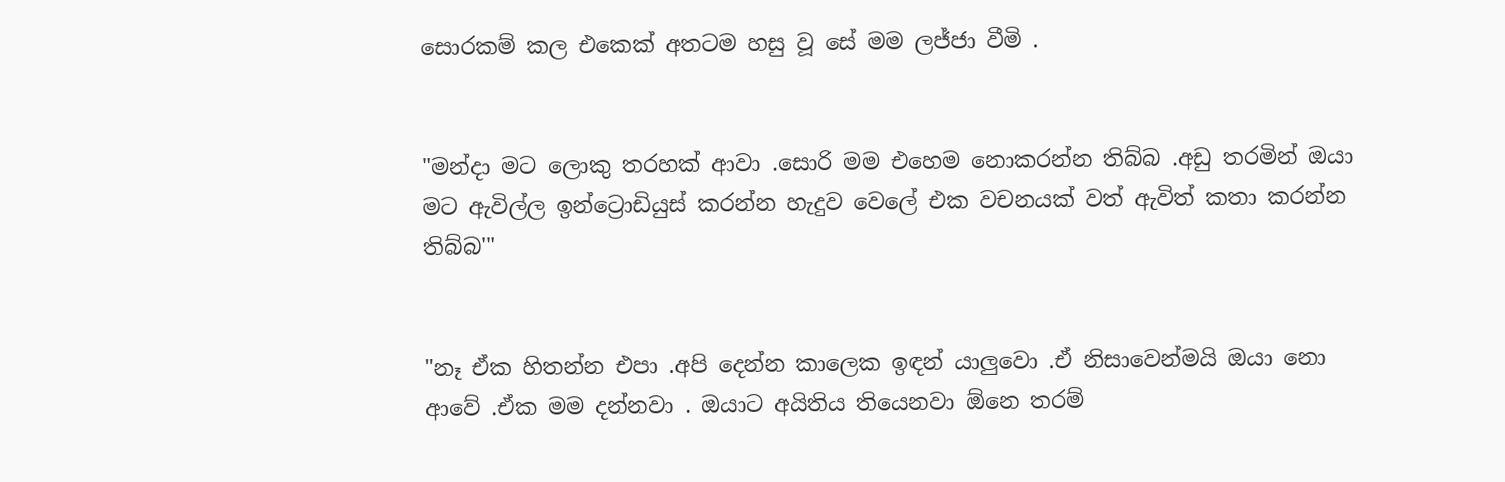සොරකම් කල එකෙක් අතටම හසු වූ සේ මම ලජ්ජා වීමි .


"මන්දා මට ලොකු තරහක් ආවා .සොරි මම එහෙම නොකරන්න තිබ්බ .අඩු තරමින් ඔයා මට ඇවිල්ල ඉන්ට්‍රොඩියුස් කරන්න හැදුව වෙලේ එක වචනයක් වත් ඇවිත් කතා කරන්න තිබ්බ'"


"නෑ ඒක හිතන්න එපා .අපි දෙන්න කාලෙක ඉඳන් යාලුවො .ඒ නිසාවෙන්මයි ඔයා නො ආවේ .ඒක මම දන්නවා . ඔයාට අයිතිය තියෙනවා ඕනෙ තරම්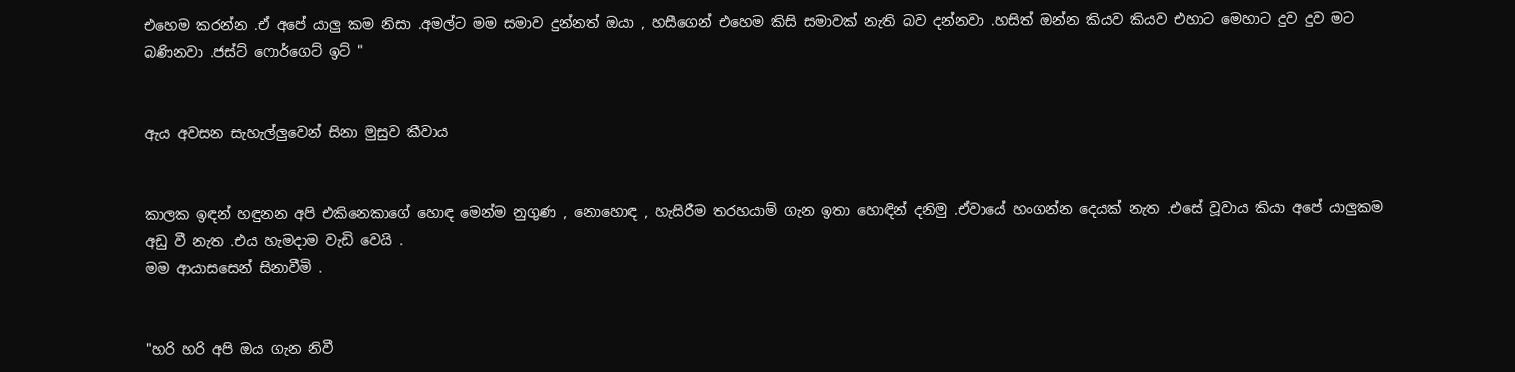එහෙම කරන්න .ඒ අපේ යාලු කම නිසා .අමල්ට මම සමාව දුන්නත් ඔයා , හසීගෙන් එහෙම කිසි සමාවක් නැති බව දන්නවා .හසිත් ඔන්න කියව කියව එහාට මෙහාට දුව දුව මට බණිනවා .ජස්ට් ෆොර්ගෙට් ඉට් "


ඇය අවසන සැහැල්ලුවෙන් සිනා මුසුව කීවාය


කාලක ඉඳන් හඳුනන අපි එකිනෙකාගේ හොඳ මෙන්ම නුගුණ , නොහොඳ , හැසිරීම තරහයාම් ගැන ඉතා හොඳින් දනිමු .ඒවායේ හංගන්න දෙයක් නැත .එසේ වූවාය කියා අපේ යාලුකම අඩු වී නැත .එය හැමදාම වැඩි වෙයි .
මම ආයාසසෙන් සිනාවීමි .


"හරි හරි අපි ඔය ගැන නිවී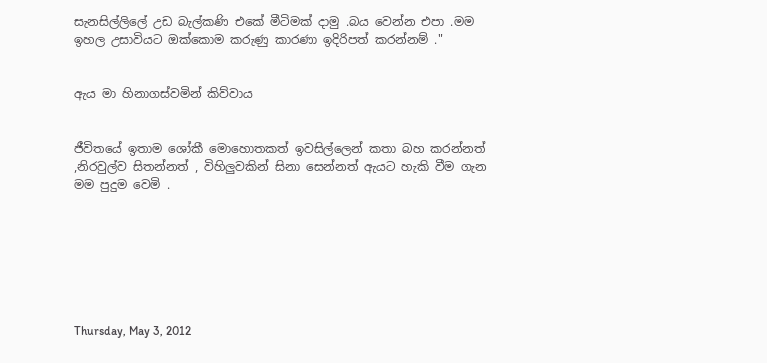සැනසිල්ලිලේ උඩ බැල්කණි එකේ මීටිමක් දාමු .බය වෙන්න එපා .මම ඉහල උසාවියට ඔක්කොම කරුණු කාරණා ඉදිරිපත් කරන්නම් ."


ඇය මා හිනාගස්වමින් කිව්වාය


ජීවිතයේ ඉතාම ශෝකී මොහොතකත් ඉවසිල්ලෙන් කතා බහ කරන්නත් ,නිරවුල්ව සිතන්නත් , විහිලුවකින් සිනා සෙන්නත් ඇයට හැකි වීම ගැන මම පුදුම වෙමි .







Thursday, May 3, 2012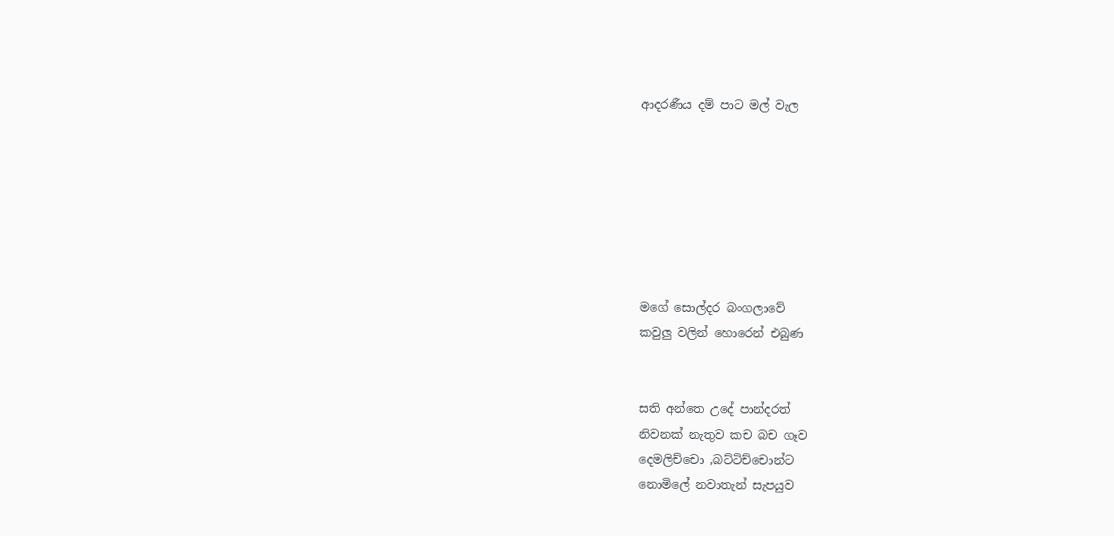ආදරණීය දම් පාට මල් වැල







මගේ සොල්දර බංගලාවේ
කවුලු වලින් හොරෙන් එබුණ


සති අන්තෙ උදේ පාන්දරත්
නිවනක් නැතුව කච බච ගෑව
දෙමලිච්චො ,බට්ටිච්චොන්ට
නොමිලේ නවාතැන් සැපයුව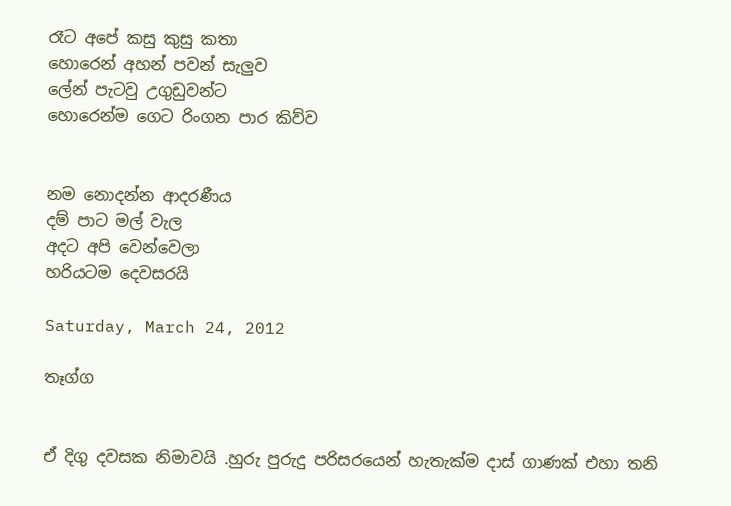රෑට අපේ කසු කුසු කතා
හොරෙන් අහන් පවන් සැලුව
ලේන් පැටවු උගුඩුවන්ට
හොරෙන්ම ගෙට රිංගන පාර කිව්ව


නම නොදන්න ආදරණීය
දම් පාට මල් වැල
අදට අපි වෙන්වෙලා
හරියටම දෙවසරයි

Saturday, March 24, 2012

තෑග්ග


ඒ දිගු දවසක නිමාවයි .හුරු පුරුදු පරිසරයෙන් හැතැක්ම දාස් ගාණක් එහා තනි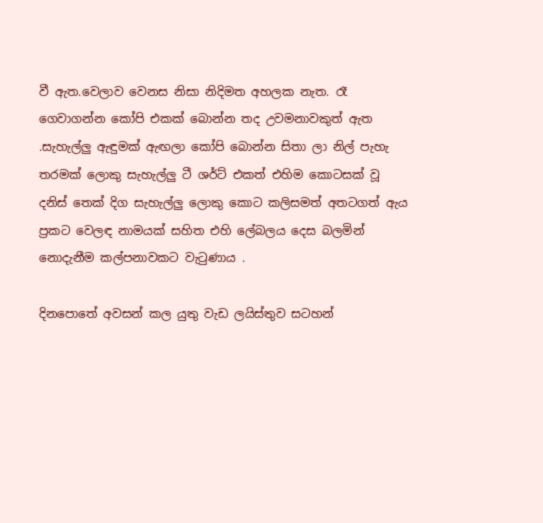වී ඇත.වෙලාව වෙනස නිසා නිදිමත අහලක නැත. රෑ ගෙවාගන්න කෝපි එකක් බොන්න තද උවමනාවකුත් ඇත .සැහැල්ලු ඇඳුමක් ඇඟලා කෝපි බොන්න සිතා ලා නිල් පැහැ තරමක් ලොකු සැහැල්ලු ටී ශර්ට් එකත් එහිම කොටසක් වූ දනිස් තෙක් දිග සැහැල්ලු ලොකු කොට කලිසමත් අතටගත් ඇය ප්‍රකට වෙලඳ නාමයක් සහිත එහි ලේබලය දෙස බලමින් නොදැනීම කල්පනාවකට වැටුණාය .

දිනපොතේ අවසන් කල යුතු වැඩ ලයිස්තුව සටහන්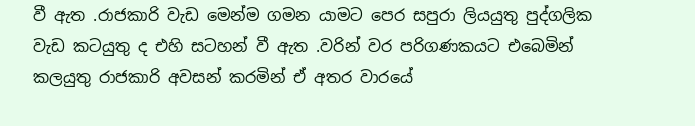වී ඇත .රාජකාරි වැඩ මෙන්ම ගමන යාමට පෙර සපුරා ලියයුතු පුද්ගලික වැඩ කටයුතු ද එහි සටහන් වී ඇත .වරින් වර පරිගණකයට එබෙමින් කලයුතු රාජකාරි අවසන් කරමින් ඒ අතර වාරයේ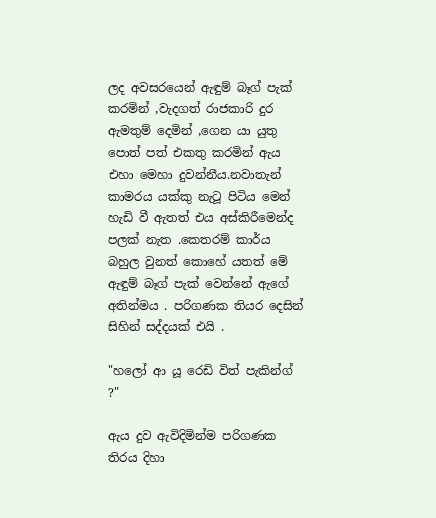ලද අවසරයෙන් ඇඳුම් බෑග් පැක් කරමින් ,වැදගත් රාජකාරි දුර ඇමතුම් දෙමින් ,ගෙන යා යුතු පොත් පත් එකතු කරමින් ඇය එහා මෙහා දුවන්නීය.නවාතැන් කාමරය යක්කු නැටූ පිටිය මෙන් හැඩි වී ඇතත් එය අස්කිරීමෙන්ද පලක් නැත .කෙතරම් කාර්ය බහුල වුනත් කොහේ යතත් මේ ඇඳුම් බෑග් පැක් වෙන්නේ ඇගේ අතින්මය . පරිගණක තියර දෙසින් සිහින් සද්දයක් එයි .

"හලෝ ආ යූ රෙඩි විත් පැකින්ග් ?"

ඇය දුව ඇවිදිමින්ම පරිගණක තිරය දිහා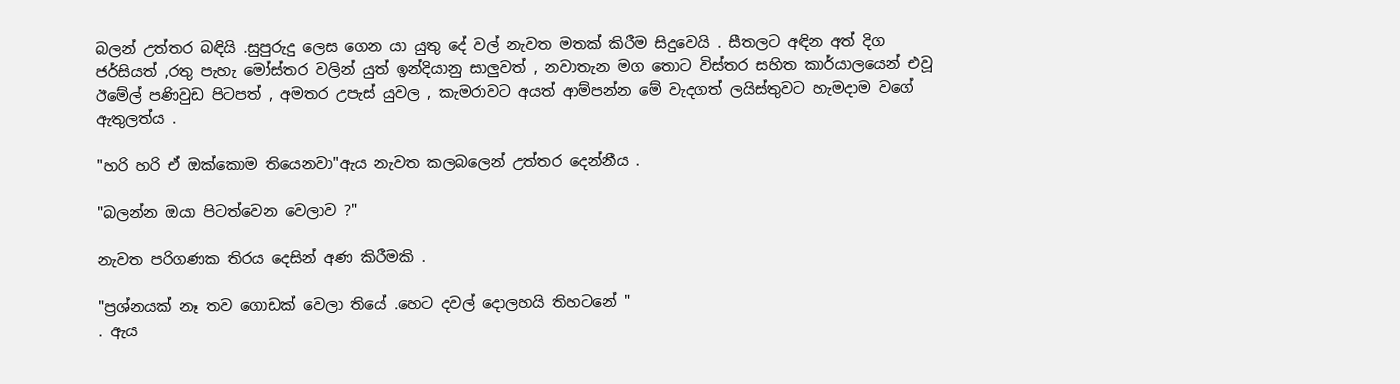බලන් උත්තර බඳියි .සුපුරුදු ලෙස ගෙන යා යුතු දේ වල් නැවත මතක් කිරීම සිදුවෙයි . සීතලට අඳින අත් දිග ජර්සියත් ,රතු පැහැ මෝස්තර වලින් යුත් ඉන්දියානු සාලුවත් , නවාතැන මග තොට විස්තර සහිත කාර්යාලයෙන් එවූ ඊමේල් පණිවුඩ පිටපත් , අමතර උපැස් යුවල , කැමරාවට අයත් ආම්පන්න මේ වැදගත් ලයිස්තුවට හැමදාම වගේ ඇතුලත්ය .

"හරි හරි ඒ ඔක්කොම තියෙනවා"ඇය නැවත කලබලෙන් උත්තර දෙන්නීය .

"බලන්න ඔයා පිටත්වෙන වෙලාව ?"

නැවත පරිගණක තිරය දෙසින් අණ කිරීමකි .

"ප්‍රශ්නයක් නෑ තව ගොඩක් වෙලා තියේ .හෙට දවල් දොලහයි තිහටනේ "
. ඇය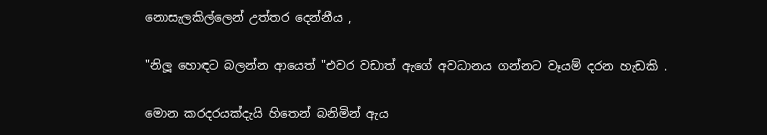නොසැලකිල්ලෙන් උත්තර දෙන්නීය ,

"නිලූ හොඳට බලන්න ආයෙත් "එවර වඩාත් ඇගේ අවධානය ගන්නට වෑයම් දරන හැඩකි .

මොන කරදරයක්දැයි හිතෙන් බනිමින් ඇය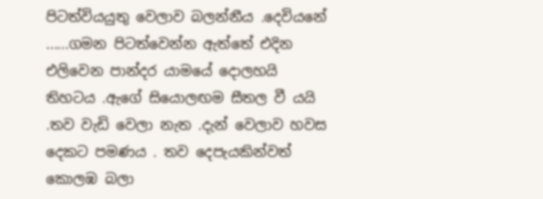පිටත්වියයුතු වෙලාව බලන්නීය .දෙවියනේ ......ගමන පිටත්වෙන්න ඇත්තේ එදින එලිවෙන පාන්දර යාමයේ දොලහයි තිහටය .ඇගේ සියොලඟම සීතල වී යයි .තව වැඩි වෙලා නැත .දැන් වෙලාව හවස දෙකට පමණය . තව දෙපැයකින්වත් කොලඹ බලා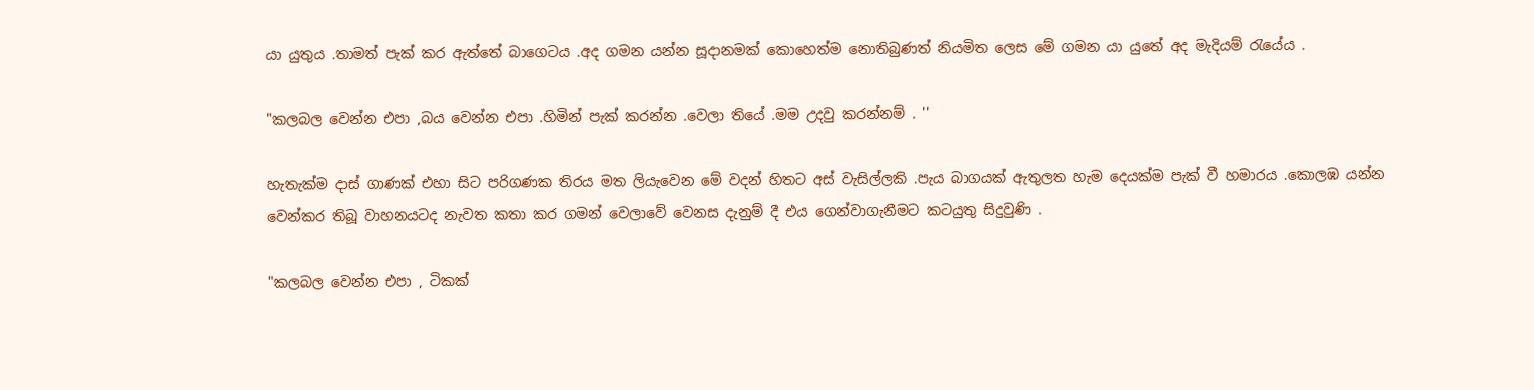යා යුතුය .තාමත් පැක් කර ඇත්තේ බාගෙටය .අද ගමන යන්න සූදානමක් කොහෙත්ම නොතිබුණත් නියමිත ලෙස මේ ගමන යා යුතේ අද මැදියම් රැයේය .

"කලබල වෙන්න එපා ,බය වෙන්න එපා .හිමින් පැක් කරන්න .වෙලා තියේ .මම උදවු කරන්නම් . ''

හැතැක්ම දාස් ගාණක් එහා සිට පරිගණක තිරය මත ලියැවෙන මේ වදන් හිතට අස් වැසිල්ලකි .පැය බාගයක් ඇතුලත හැම දෙයක්ම පැක් වී හමාරය .කොලඹ යන්න වෙන්කර තිබූ වාහනයටද නැවත කතා කර ගමන් වෙලාවේ වෙනස දැනුම් දී එය ගෙන්වාගැනීමට කටයුතු සිදුවුණි .

"කලබල වෙන්න එපා , ටිකක්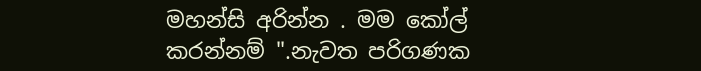මහන්සි අරින්න . මම කෝල් කරන්නම් ".නැවත පරිගණක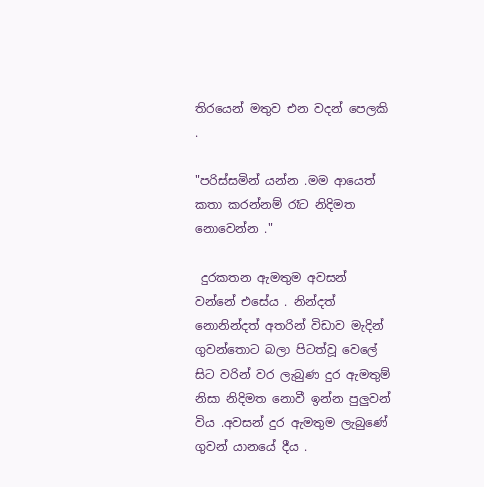තිරයෙන් මතුව එන වදන් පෙලකි .

"පරිස්සමින් යන්න .මම ආයෙත් කතා කරන්නම් රෑට නිදිමත නොවෙන්න ."

 දුරකතන ඇමතුම අවසන් වන්නේ එසේය . නින්දත් නොනින්දත් අතරින් විඩාව මැදින් ගුවන්තොට බලා පිටත්වූ වෙලේ සිට වරින් වර ලැබුණ දුර ඇමතුම් නිසා නිදිමත නොවී ඉන්න පුලුවන් විය .අවසන් දුර ඇමතුම ලැබුණේ ගුවන් යානයේ දීය .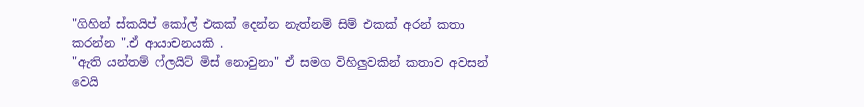"ගිහින් ස්කයිප් කෝල් එකක් දෙන්න නැත්නම් සිම් එකක් අරන් කතා කරන්න ".ඒ ආයාචනයකි .
"ඇති යන්තම් ෆ්ලයිට් මිස් නොවුනා" ඒ සමග විහිලුවකින් කතාව අවසන් වෙයි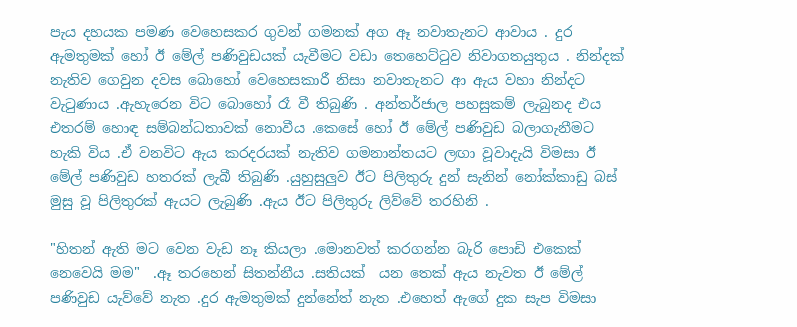පැය දහයක පමණ වෙහෙසකර ගුවන් ගමනක් අග ඈ නවාතැනට ආවාය . දුර ඇමතුමක් හෝ ඊ මේල් පණිවුඩයක් යැවීමට වඩා තෙහෙට්ටුව නිවාගතයුතුය . නින්දක් නැතිව ගෙවුන දවස බොහෝ වෙහෙසකාරී නිසා නවාතැනට ආ ඇය වහා නින්දට වැටුණාය .ඇහැරෙන විට බොහෝ රෑ වී තිබුණි . අන්තර්ජාල පහසුකම් ලැබුනද එය එතරම් හොඳ සම්බන්ධතාවක් නොවීය .කෙසේ හෝ ඊ මේල් පණිවුඩ බලාගැනීමට හැකි විය .ඒ වනවිට ඇය කරදරයක් නැතිව ගමනාන්තයට ලඟා වූවාදැයි විමසා ඊ මේල් පණිවුඩ හතරක් ලැබී තිබුණි .යුහුසුලුව ඊට පිලිතුරු දුන් සැනින් නෝක්කාඩු බස් මුසු වූ පිලිතුරක් ඇයට ලැබුණි .ඇය ඊට පිලිතුරු ලිව්වේ තරහිනි .

"හිතන් ඇති මට වෙන වැඩ නෑ කියලා .මොනවත් කරගන්න බැරි පොඩි එකෙක් නෙවෙයි මම"  .ඈ තරහෙන් සිතන්නීය .සතියක්  යන තෙක් ඇය නැවත ඊ මේල් පණිවුඩ යැව්වේ නැත .දුර ඇමතුමක් දුන්නේත් නැත .එහෙත් ඇගේ දුක සැප විමසා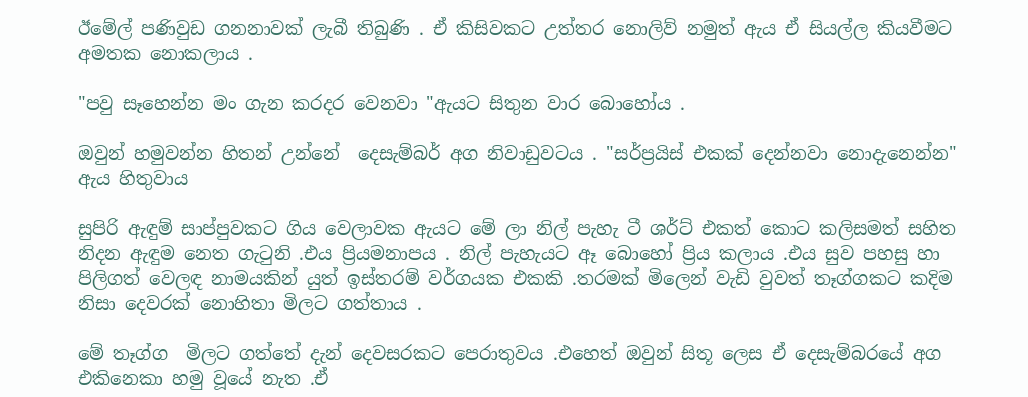ඊමේල් පණිවුඩ ගනනාවක් ලැබී තිබුණි . ඒ කිසිවකට උත්තර නොලිව් නමුත් ඇය ඒ සියල්ල කියවීමට අමතක නොකලාය .

"පවු සෑහෙන්න මං ගැන කරදර වෙනවා "ඇයට සිතුන වාර බොහෝය .

ඔවුන් හමුවන්න හිතන් උන්නේ  දෙසැම්බර් අග නිවාඩුවටය . "සර්ප්‍රයිස් එකක් දෙන්නවා නොදැනෙන්න" ඇය හිතුවාය

සුපිරි ඇඳුම් සාප්පුවකට ගිය වෙලාවක ඇයට මේ ලා නිල් පැහැ ටී ශර්ට් එකත් කොට කලිසමත් සහිත නිදන ඇඳුම නෙත ගැටුනි .එය ප්‍රියමනාපය . නිල් පැහැයට ඈ බොහෝ ප්‍රිය කලාය .එය සුව පහසු හා පිලිගත් වෙලඳ නාමයකින් යුත් ඉස්තරම් වර්ගයක එකකි .තරමක් මිලෙන් වැඩි වුවත් තෑග්ගකට කදිම නිසා දෙවරක් නොහිතා මිලට ගත්තාය .

මේ තෑග්ග  මිලට ගත්තේ දැන් දෙවසරකට පෙරාතුවය .එහෙත් ඔවුන් සිතූ ලෙස ඒ දෙසැම්බරයේ අග එකිනෙකා හමු වූයේ නැත .ඒ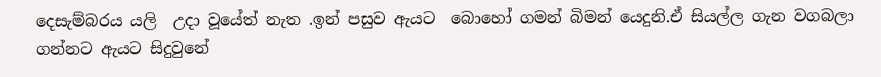දෙසැම්බරය යලි  උදා වූයේත් නැත .ඉන් පසුව ඇයට  බොහෝ ගමන් බිමන් යෙදුනි.ඒ සියල්ල ගැන වගබලා ගන්නට ඇයට සිදුවුනේ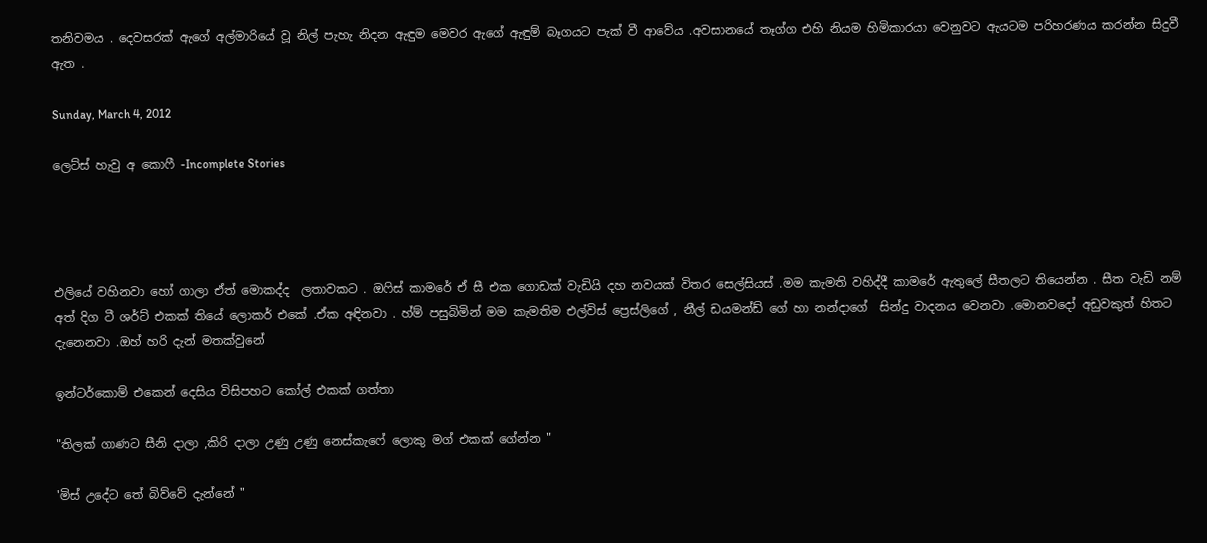තනිවමය . දෙවසරක් ඇගේ අල්මාරියේ වූ නිල් පැහැ නිදන ඇඳුම මෙවර ඇගේ ඇඳුම් බෑගයට පැක් වී ආවේය .අවසානයේ තෑග්ග එහි නියම හිමිකාරයා වෙනුවට ඇයටම පරිහරණය කරන්න සිදුවී ඇත .

Sunday, March 4, 2012

ලෙට්ස් හැවු අ කොෆී -Incomplete Stories




එලියේ වහිනවා හෝ ගාලා ඒත් මොකද්ද  ලතාවකට . ඔෆිස් කාමරේ ඒ සී එක ගොඩක් වැඩියි දහ නවයක් විතර සෙල්සියස් .මම කැමති වහිද්දී කාමරේ ඇතුලේ සීතලට තියෙන්න . සීත වැඩි නම්  අත් දිග ටී ශර්ට් එකක් තියේ ලොකර් එකේ .ඒක අඳිනවා . හ්ම් පසුබිමින් මම කැමතිම එල්විස් ප්‍රෙස්ලිගේ , නීල් ඩයමන්ඩ් ගේ හා නන්දාගේ  සින්දු වාදනය වෙනවා .මොනවදෝ අඩුවකුත් හිතට දැනෙනවා .ඔහ් හරි දැන් මතක්වුනේ

ඉන්ටර්කොම් එකෙන් දෙසිය විසිපහට කෝල් එකක් ගත්තා

"තිලක් ගාණට සීනි දාලා ,කිරි දාලා උණු උණු නෙස්කැෆේ ලොකු මග් එකක් ගේන්න "

'මිස් උදේට තේ බිව්වේ දැන්නේ "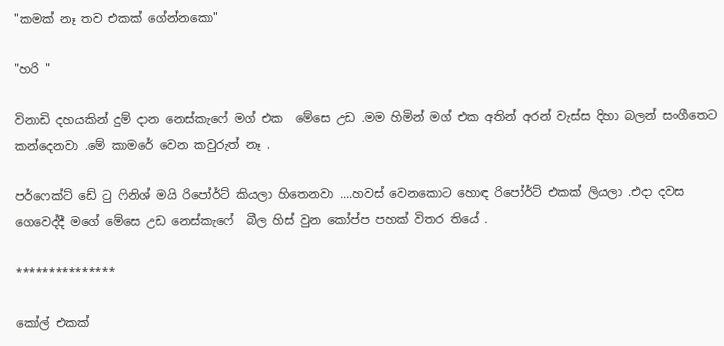"කමක් නෑ තව එකක් ගේන්නකො"

"හරි "

විනාඩි දහයකින් දුම් දාන නෙස්කැෆේ මග් එක  මේසෙ උඩ .මම හිමින් මග් එක අතින් අරන් වැස්ස දිහා බලන් සංගීතෙට කන්දෙනවා .මේ කාමරේ වෙන කවුරුත් නෑ .

පර්ෆෙක්ට් ඩේ ටු ෆිනිශ් මයි රිපෝර්ට් කියලා හිතෙනවා ....හවස් වෙනකොට හොඳ රිපෝර්ට් එකක් ලියලා .එදා දවස ගෙවෙද්දී මගේ මේසෙ උඩ නෙස්කැෆේ  බීල හිස් වුන කෝප්ප පහක් විතර තියේ .

***************

කෝල් එකක්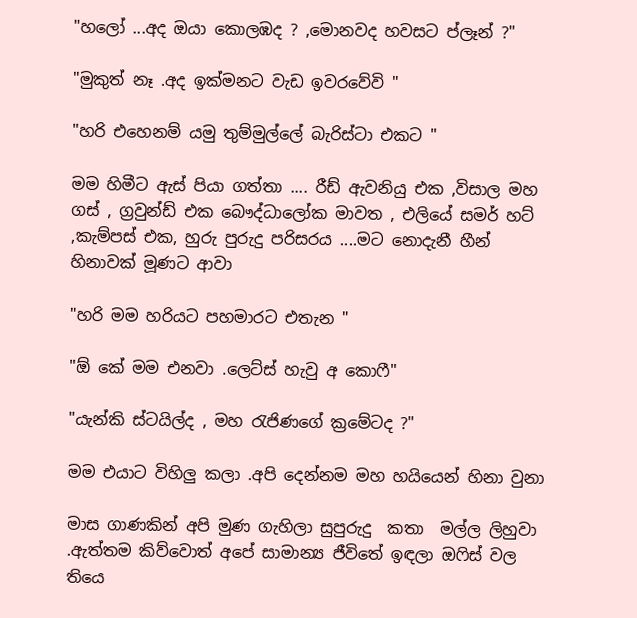"හලෝ ...අද ඔයා කොලඹද ? ,මොනවද හවසට ප්ලෑන් ?"

"මුකුත් නෑ .අද ඉක්මනට වැඩ ඉවරවේවි "

"හරි එහෙනම් යමු තුම්මුල්ලේ බැරිස්ටා එකට "

මම හිමීට ඇස් පියා ගත්තා .... රීඩ් ඇවනියු එක ,විසාල මහ ගස් , ග්‍රවුන්ඩ් එක බෞද්ධාලෝක මාවත , එලියේ සමර් හට් ,කැම්පස් එක, හුරු පුරුදු පරිසරය ....මට නොදැනී හීන් හිනාවක් මූණට ආවා

"හරි මම හරියට පහමාරට එතැන "

"ඕ කේ මම එනවා .ලෙට්ස් හැවු අ කොෆී"

"යැන්කි ස්ටයිල්ද , මහ රැජිණගේ ක්‍රමේටද ?"

මම එයාට විහිලු කලා .අපි දෙන්නම මහ හයියෙන් හිනා වුනා

මාස ගාණකින් අපි මුණ ගැහිලා සුපුරුදු  කතා  මල්ල ලිහුවා .ඇත්තම කිව්වොත් අපේ සාමාන්‍ය ජීවිතේ ඉඳලා ඔෆිස් වල තියෙ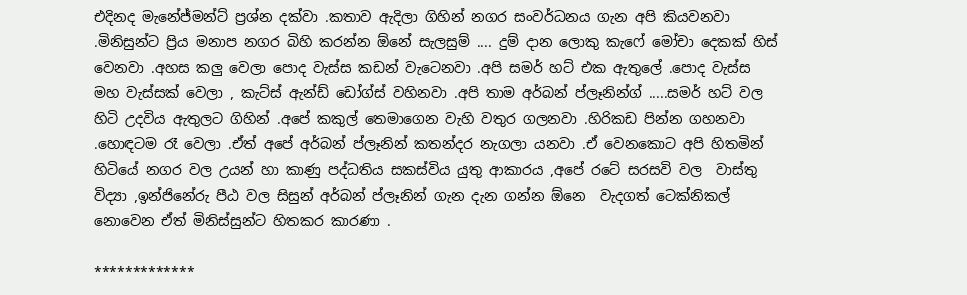එදිනද මැනේජ්මන්ට් ප්‍රශ්න දක්වා .කතාව ඇදිලා ගිහින් නගර සංවර්ධනය ගැන අපි කියවනවා .මිනිසුන්ට ප්‍රිය මනාප නගර බිහි කරන්න ඕනේ සැලසුම් .... දුම් දාන ලොකු කැෆේ මෝචා දෙකක් හිස් වෙනවා .අහස කලු වෙලා පොද වැස්ස කඩන් වැටෙනවා .අපි සමර් හට් එක ඇතුලේ .පොද වැස්ස මහ වැස්සක් වෙලා , කැට්ස් ඇන්ඩ් ඩෝග්ස් වහිනවා .අපි තාම අර්බන් ප්ලෑනින්ග් .....සමර් හට් වල හිටි උදවිය ඇතුලට ගිහින් .අපේ කකුල් තෙමාගෙන වැහි වතුර ගලනවා .හිරිකඩ පින්න ගහනවා .හොඳටම රෑ වෙලා .ඒත් අපේ අර්බන් ප්ලෑනින් කතන්දර නැගලා යනවා .ඒ වෙනකොට අපි හිතමින් හිටියේ නගර වල උයන් හා කාණු පද්ධතිය සකස්විය යුතු ආකාරය ,අපේ රටේ සරසවි වල  වාස්තු විද්‍යා ,ඉන්ජිනේරු පීඨ වල සිසුන් අර්බන් ප්ලෑනින් ගැන දැන ගන්න ඕනෙ  වැදගත් ටෙක්නිකල් නොවෙන ඒත් මිනිස්සුන්ට හිතකර කාරණා .

*************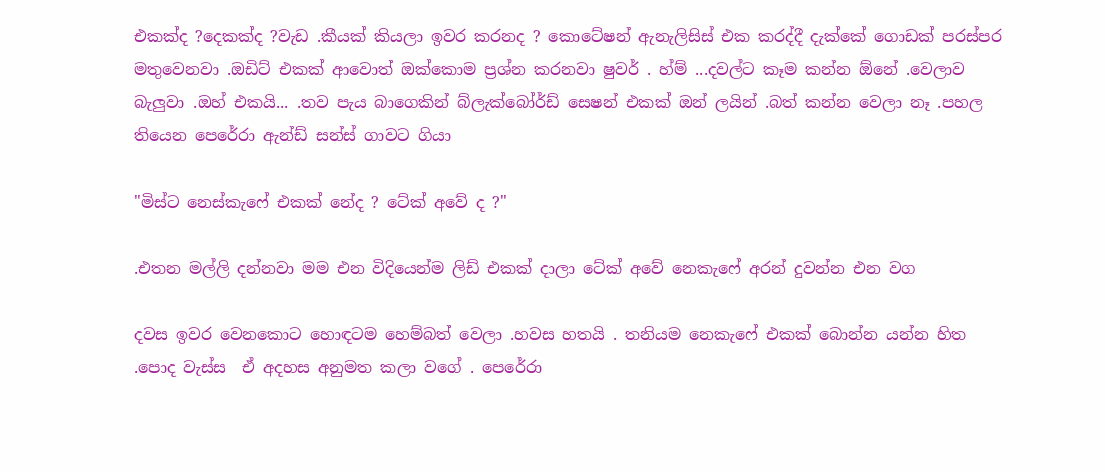එකක්ද ?දෙකක්ද ?වැඩ .කීයක් කියලා ඉවර කරනද ? කොටේෂන් ඇනැලිසිස් එක කරද්දී දැක්කේ ගොඩක් පරස්පර මතුවෙනවා .ඔඩිට් එකක් ආවොත් ඔක්කොම ප්‍රශ්න කරනවා ෂුවර් . හ්ම් ...දවල්ට කෑම කන්න ඕනේ .වෙලාව බැලුවා .ඔහ් එකයි... .තව පැය බාගෙකින් බ්ලැක්බෝර්ඩ් සෙෂන් එකක් ඔන් ලයින් .බත් කන්න වෙලා නෑ .පහල තියෙන පෙරේරා ඇන්ඩ් සන්ස් ගාවට ගියා

"මිස්ට නෙස්කැෆේ එකක් නේද ? ටේක් අවේ ද ?"

.එතන මල්ලි දන්නවා මම එන විදියෙන්ම ලිඩ් එකක් දාලා ටේක් අවේ නෙකැෆේ අරන් දුවන්න එන වග

දවස ඉවර වෙනකොට හොඳටම හෙම්බත් වෙලා .හවස හතයි . තනියම නෙකැෆේ එකක් බොන්න යන්න හිත .පොද වැස්ස  ඒ අදහස අනුමත කලා වගේ . පෙරේරා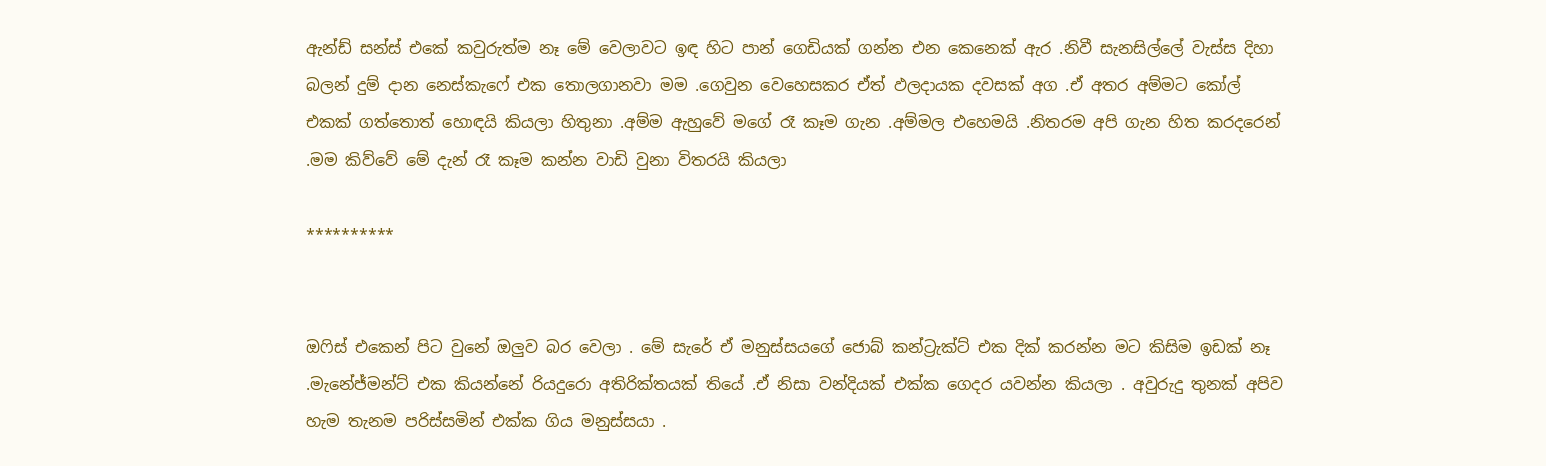ඇන්ඩ් සන්ස් එකේ කවුරුත්ම නෑ මේ වෙලාවට ඉඳ හිට පාන් ගෙඩියක් ගන්න එන කෙනෙක් ඇර .නිවී සැනසිල්ලේ වැස්ස දිහා බලන් දුම් දාන නෙස්කැෆේ එක තොලගානවා මම .ගෙවුන වෙහෙසකර ඒත් ඵලදායක දවසක් අග .ඒ අතර අම්මට කෝල් එකක් ගත්තොත් හොඳයි කියලා හිතුනා .අම්ම ඇහුවේ මගේ රෑ කෑම ගැන .අම්මල එහෙමයි .නිතරම අපි ගැන හිත කරදරෙන් .මම කිව්වේ මේ දැන් රෑ කෑම කන්න වාඩි වුනා විතරයි කියලා

**********


ඔෆිස් එකෙන් පිට වුනේ ඔලුව බර වෙලා . මේ සැරේ ඒ මනුස්සයගේ ජොබ් කන්ට්‍රැක්ට් එක දික් කරන්න මට කිසිම ඉඩක් නෑ .මැනේජ්මන්ට් එක කියන්නේ රියදුරො අතිරික්තයක් තියේ .ඒ නිසා වන්දියක් එක්ක ගෙදර යවන්න කියලා . අවුරුදු තුනක් අපිව හැම තැනම පරිස්සමින් එක්ක ගිය මනුස්සයා .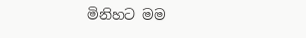මිනිහට මම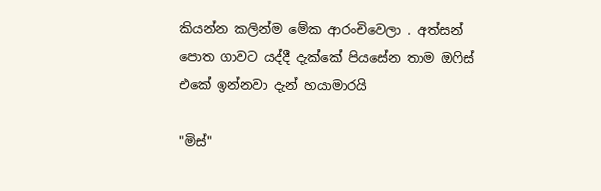කියන්න කලින්ම මේක ආරංචිවෙලා . අත්සන් පොත ගාවට යද්දී දැක්කේ පියසේන තාම ඔෆිස් එකේ ඉන්නවා දැන් හයාමාරයි

"මිස්"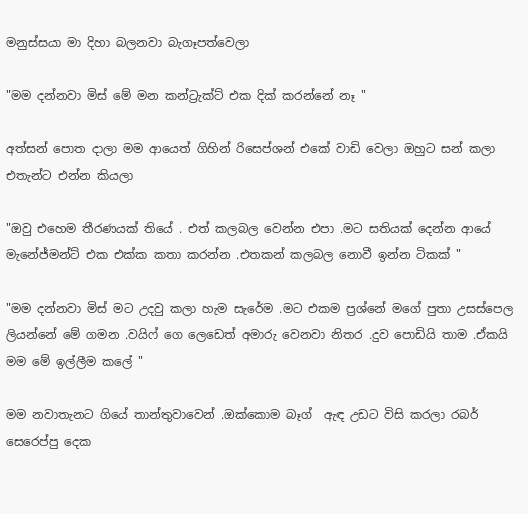මනුස්සයා මා දිහා බලනවා බැගෑපත්වෙලා

"මම දන්නවා මිස් මේ මන කන්ට්‍රැක්ට් එක දික් කරන්නේ නෑ "

අත්සන් පොත දාලා මම ආයෙත් ගිහින් රිසෙප්ශන් එකේ වාඩි වෙලා ඔහුට සන් කලා එතැන්ට එන්න කියලා

"ඔවු එහෙම තීරණයක් තියේ . එත් කලබල වෙන්න එපා .මට සතියක් දෙන්න ආයේ මැනේජ්මන්ට් එක එක්ක කතා කරන්න .එතකන් කලබල නොවී ඉන්න ටිකක් "

"මම දන්නවා මිස් මට උදවු කලා හැම සැරේම .මට එකම ප්‍රශ්නේ මගේ පුතා උසස්පෙල ලියන්නේ මේ ගමන .වයිෆ් ගෙ ලෙඩෙත් අමාරු වෙනවා නිතර .දුව පොඩියි තාම .ඒකයි මම මේ ඉල්ලීම කලේ "

මම නවාතැනට ගියේ තාන්තුවාවෙන් .ඔක්කොම බෑග්  ඇඳ උඩට විසි කරලා රබර් සෙරෙප්පු දෙක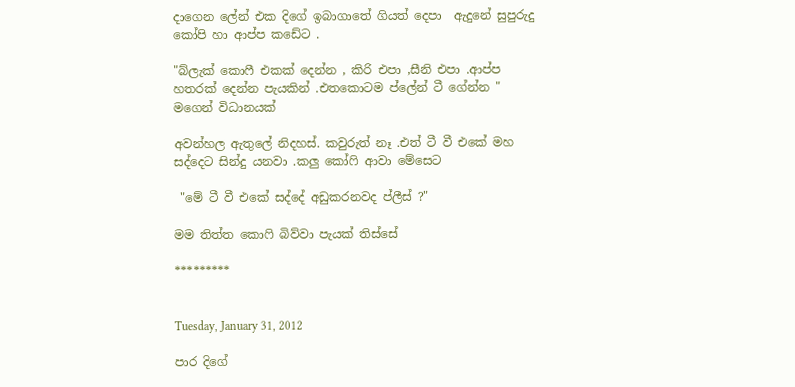දාගෙන ලේන් එක දිගේ ඉබාගාතේ ගියත් දෙපා  ඇදුනේ සුපුරුදු කෝපි හා ආප්ප කඩේට .

"බ්ලැක් කොෆී එකක් දෙන්න , කිරි එපා ,සීනි එපා .ආප්ප හතරක් දෙන්න පැයකින් .එතකොටම ප්ලේන් ටී ගේන්න "  මගෙන් විධානයක්

අවන්හල ඇතුලේ නිදහස්. කවුරුත් නෑ .එත් ටී වී එකේ මහ සද්දෙට සින්දු යනවා .කලු කෝෆි ආවා මේසෙට

 "මේ ටී වී එකේ සද්දේ අඩුකරනවද ප්ලීස් ?"

මම තිත්ත කොෆි බිව්වා පැයක් තිස්සේ

*********


Tuesday, January 31, 2012

පාර දිගේ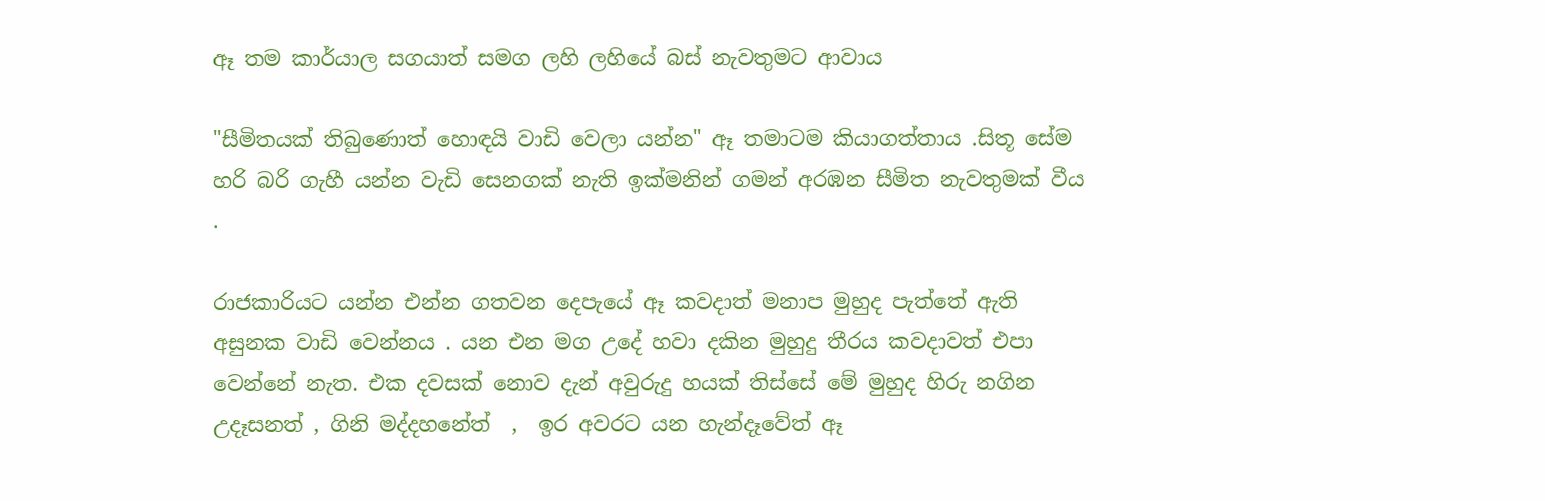ඈ තම කාර්යාල සගයාත් සමග ලහි ලහියේ බස් නැවතුමට ආවාය

"සීමිතයක් තිබුණොත් හොඳයි වාඩි වෙලා යන්න" ඈ තමාටම කියාගත්තාය .සිතූ සේම හරි බරි ගැහී යන්න වැඩි සෙනගක් නැති ඉක්මනින් ගමන් අරඹන සීමිත නැවතුමක් වීය .

රාජකාරියට යන්න එන්න ගතවන දෙපැයේ ඈ කවදාත් මනාප මුහුද පැත්තේ ඇති අසුනක වාඩි වෙන්නය . යන එන මග උදේ හවා දකින මුහුදු තීරය කවදාවත් එපා වෙන්නේ නැත. එක දවසක් නොව දැන් අවුරුදු හයක් තිස්සේ මේ මුහුද හිරු නගින උදෑසනත් , ගිනි මද්දහනේත්  ,  ඉර අවරට යන හැන්දෑවේත් ඈ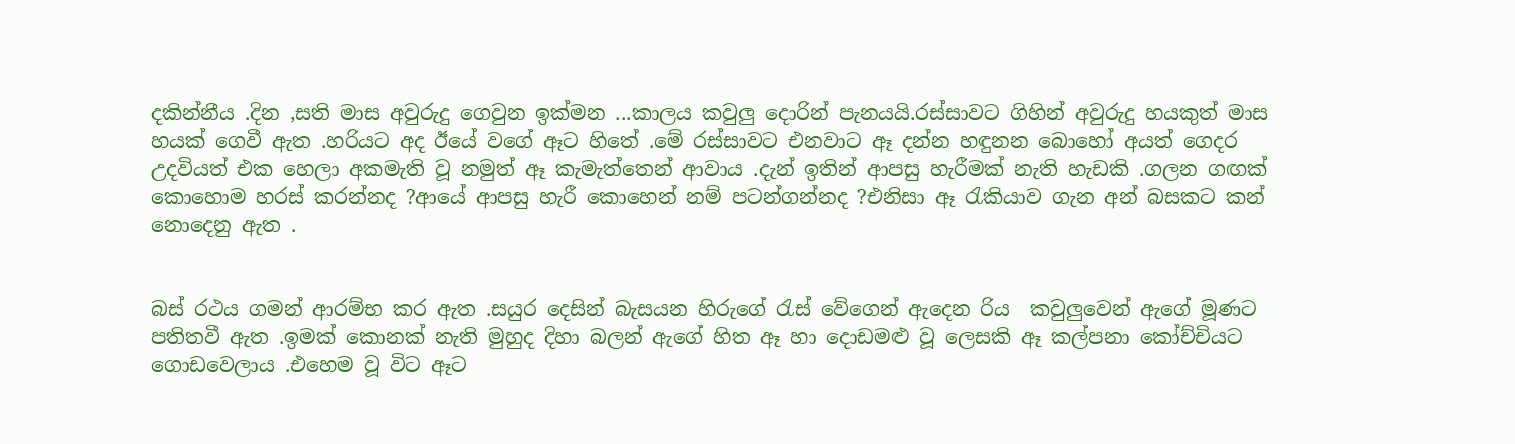දකින්නීය .දින ,සති මාස අවුරුදු ගෙවුන ඉක්මන ...කාලය කවුලු දොරින් පැනයයි.රස්සාවට ගිහින් අවුරුදු හයකුත් මාස හයක් ගෙවී ඇත .හරියට අද ඊයේ වගේ ඈට හිතේ .මේ රස්සාවට එනවාට ඈ දන්න හඳුනන බොහෝ අයත් ගෙදර උදවියත් එක හෙලා අකමැති වූ නමුත් ඈ කැමැත්තෙන් ආවාය .දැන් ඉතින් ආපසු හැරීමක් නැති හැඩකි .ගලන ගඟක් කොහොම හරස් කරන්නද ?ආයේ ආපසු හැරී කොහෙන් නම් පටන්ගන්නද ?එනිසා ඈ රැකියාව ගැන අන් බසකට කන් නොදෙනු ඇත .


බස් රථය ගමන් ආරම්භ කර ඇත .සයුර දෙසින් බැසයන හිරුගේ රැස් වේගෙන් ඇදෙන රිය  කවුලුවෙන් ඇගේ මූණට පතිතවී ඇත .ඉමක් කොනක් නැති මුහුද දිහා බලන් ඇගේ හිත ඈ හා දොඩමළු වූ ලෙසකි ඈ කල්පනා කෝච්චියට ගොඩවෙලාය .එහෙම වූ විට ඈට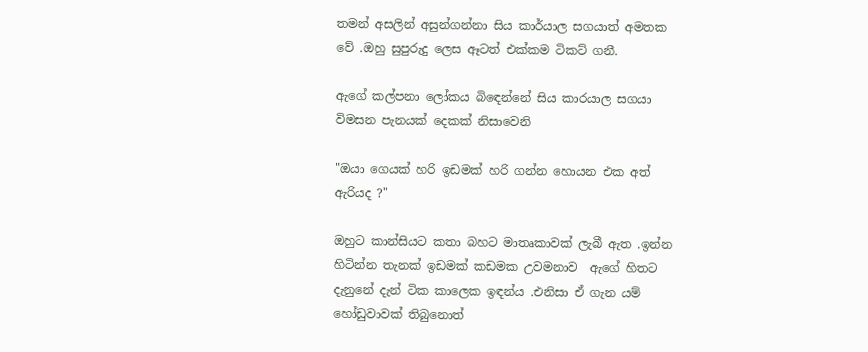තමන් අසලින් අසුන්ගන්නා සිය කාර්යාල සගයාත් අමතක වේ .ඔහු සුපුරුදු ලෙස ඈටත් එක්කම ටිකට් ගනී.

ඇගේ කල්පනා ලෝකය බිඳෙන්නේ සිය කාරයාල සගයා විමසන පැනයක් දෙකක් නිසාවෙනි

"ඔයා ගෙයක් හරි ඉඩමක් හරි ගන්න හොයන එක අත් ඇරියද ?"

ඔහුට කාන්සියට කතා බහට මාතෘකාවක් ලැබී ඇත .ඉන්න හිටින්න තැනක් ඉඩමක් කඩමක උවමනාව  ඇගේ හිතට දැනුනේ දැන් ටික කාලෙක ඉඳන්ය .එනිසා ඒ ගැන යම් හෝඩුවාවක් තිබුනොත්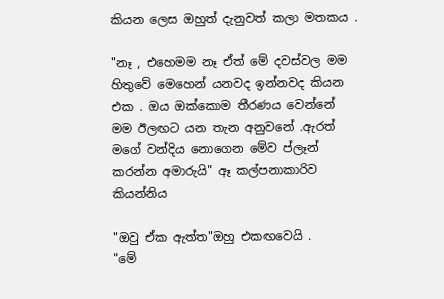කියන ලෙස ඔහුත් දැනුවත් කලා මතකය .

"නෑ , එහෙමම නෑ ඒත් මේ දවස්වල මම හිතුවේ මෙහෙන් යනවද ඉන්නවද කියන එක . ඔය ඔක්කොම තීරණය වෙන්නේ මම ඊලඟට යන තැන අනුවනේ .ඇරත් මගේ වන්දිය නොගෙන මේව ප්ලෑන් කරන්න අමාරුයි" ඈ කල්පනාකාරිව කියන්නිය

"ඔවු ඒක ඇත්ත"ඔහු එකඟවෙයි .
"මේ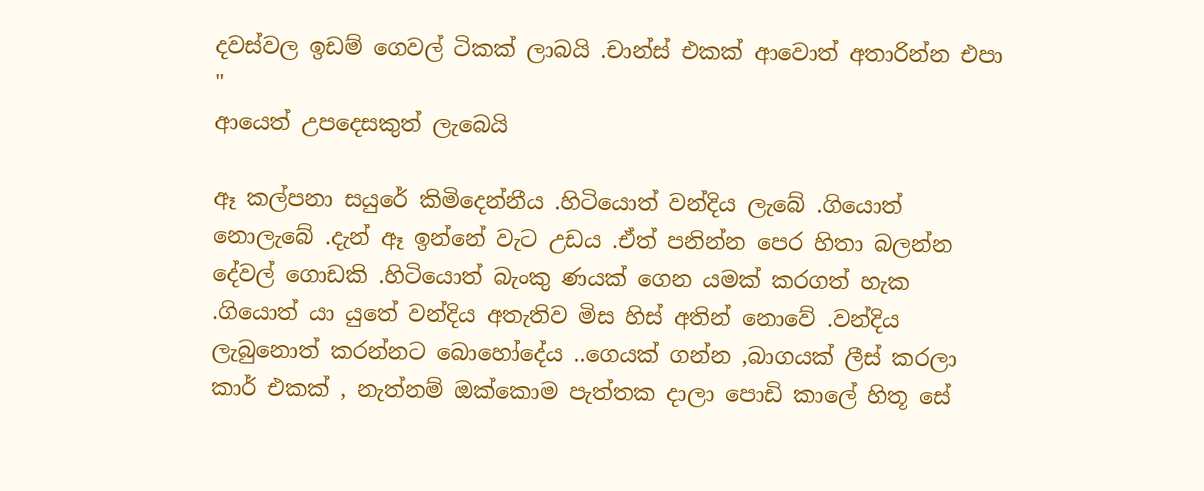දවස්වල ඉඩම් ගෙවල් ටිකක් ලාබයි .චාන්ස් එකක් ආවොත් අතාරින්න එපා "
ආයෙත් උපදෙසකුත් ලැබෙයි

ඈ කල්පනා සයුරේ කිමිදෙන්නීය .හිටියොත් වන්දිය ලැබේ .ගියොත් නොලැබේ .දැන් ඈ ඉන්නේ වැට උඩය .ඒත් පනින්න පෙර හිතා බලන්න දේවල් ගොඩකි .හිටියොත් බැංකු ණයක් ගෙන යමක් කරගත් හැක .ගියොත් යා යුතේ වන්දිය අතැතිව මිස හිස් අතින් නොවේ .වන්දිය ලැබුනොත් කරන්නට බොහෝදේය ..ගෙයක් ගන්න ,බාගයක් ලීස් කරලා කාර් එකක් , නැත්නම් ඔක්කොම පැත්තක දාලා පොඩි කාලේ හිතූ සේ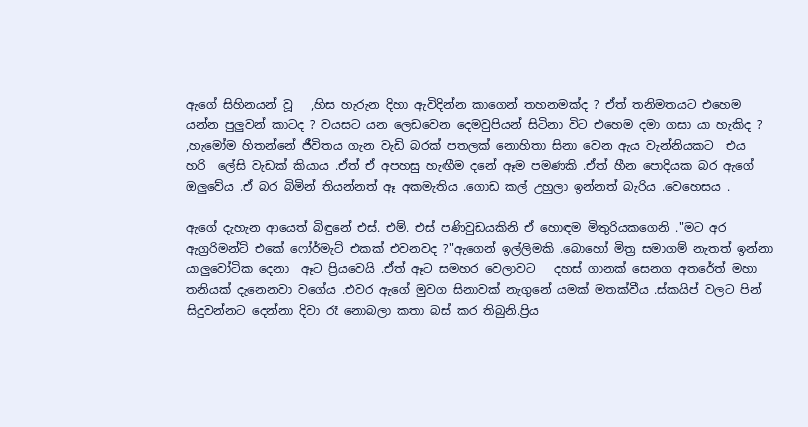ඇගේ සිහිනයන් වූ   ,හිස හැරුන දිහා ඇවිදින්න කාගෙන් තහනමක්ද ? ඒත් තනිමතයට එහෙම යන්න පුලුවන් කාටද ? වයසට යන ලෙඩවෙන දෙමවුපියන් සිටිනා විට එහෙම දමා ගසා යා හැකිද ? ,හැමෝම හිතන්නේ ජීවිතය ගැන වැඩි බරක් පතලක් නොහිතා සිනා වෙන ඇය වැන්නියකට  එය  හරි  ලේසි වැඩක් කියාය .ඒත් ඒ අපහසු හැඟීම දනේ ඈම පමණකි .ඒත් හීන පොදියක බර ඇගේ ඔලුවේය .ඒ බර බිමින් තියන්නත් ඈ අකමැතිය .ගොඩ කල් උහුලා ඉන්නත් බැරිය .වෙහෙසය .

ඇගේ දැහැන ආයෙත් බිඳුනේ එස්. එම්. එස් පණිවුඩයකිනි ඒ හොඳම මිතුරියකගෙනි ."මට අර ඇග්‍රරිමන්ට් එකේ ෆෝර්මැට් එකක් එවනවද ?"ඇගෙන් ඉල්ලිමකි .බොහෝ මිත්‍ර සමාගම් නැතත් ඉන්නා යාලුවෝටික දෙනා  ඈට ප්‍රියවෙයි .ඒත් ඈට සමහර වෙලාවට   දහස් ගානක් සෙනග අතරේත් මහා තනියක් දැනෙනවා වගේය .එවර ඇගේ මුවග සිනාවක් නැගුනේ යමක් මතක්වීය .ස්කයිප් වලට පින් සිදුවන්නට දෙන්නා දිවා රෑ නොබලා කතා බස් කර තිබුනි.ප්‍රිය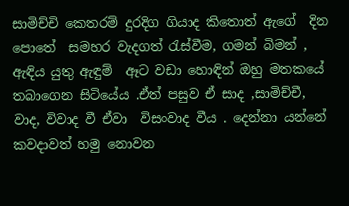සාමිච්චි කෙතරම් දුරදිග ගියාද කිතොත් ඇගේ  දින පොතේ  සමහර වැදගත් රැස්වීම, ගමන් බිමන් , ඇඳිය යුතු ඇඳුම්  ඈට වඩා හොඳින් ඔහු මතකයේ තබාගෙන සිටියේය .ඒත් පසුව ඒ සාද ,සාමිච්චී, වාද, විවාද වී ඒවා  විසංවාද වීය . දෙන්නා යන්නේ කවදාවත් හමු නොවන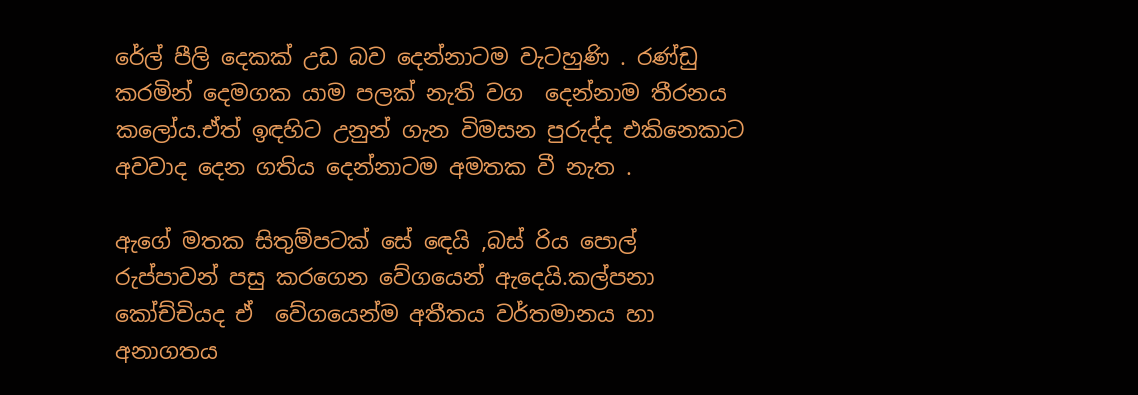රේල් පීලි දෙකක් උඩ බව දෙන්නාටම වැටහුණි . රණ්ඩු කරමින් දෙමගක යාම පලක් නැති වග  දෙන්නාම තීරනය කලෝය.ඒත් ඉඳහිට උනුන් ගැන විමසන පුරුද්ද එකිනෙකාට අවවාද දෙන ගතිය දෙන්නාටම අමතක වී නැත .

ඇගේ මතක සිතුම්පටක් සේ ඳෙයි ,බස් රිය පොල් රුප්පාවන් පසු කරගෙන වේගයෙන් ඇදෙයි.කල්පනා කෝච්චියද ඒ  වේගයෙන්ම අතීතය වර්තමානය හා අනාගතය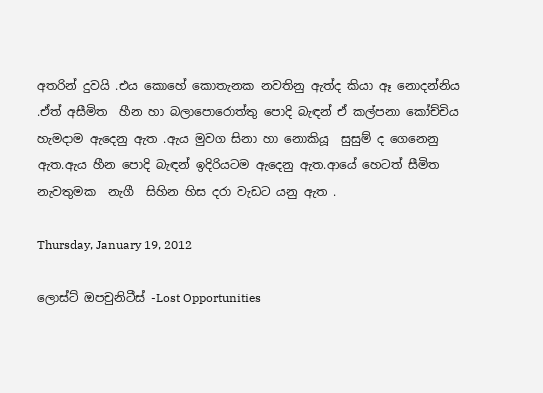අතරින් දුවයි .එය කොහේ කොතැනක නවතිනු ඇත්ද කියා ඈ නොදන්නිය  .ඒත් අසීමිත  හීන හා බලාපොරොත්තු පොදි බැඳන් ඒ කල්පනා කෝච්චිය හැමදාම ඇදෙනු ඇත .ඇය මුවග සිනා හා නොකියූ  සුසුම් ද ගෙනෙනු ඇත.ඇය හීන පොදි බැඳන් ඉදිරියටම ඇදෙනු ඇත.ආයේ හෙටත් සීමිත නැවතුමක  නැගී  සිහින හිස දරා වැඩට යනු ඇත .

Thursday, January 19, 2012

ලොස්ට් ඔපචුනිටීස් -Lost Opportunities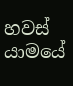හවස් යාමයේ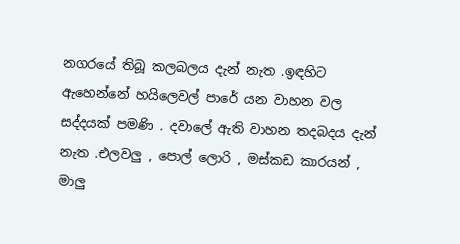නගරයේ තිබූ කලබලය දැන් නැත .ඉඳහිට ඇහෙන්නේ හයිලෙවල් පාරේ යන වාහන වල සද්දයක් පමණි . දවාලේ ඇති වාහන තදබදය දැන් නැත .එලවලු , පොල් ලොරි , මස්කඩ කාරයන් , මාලු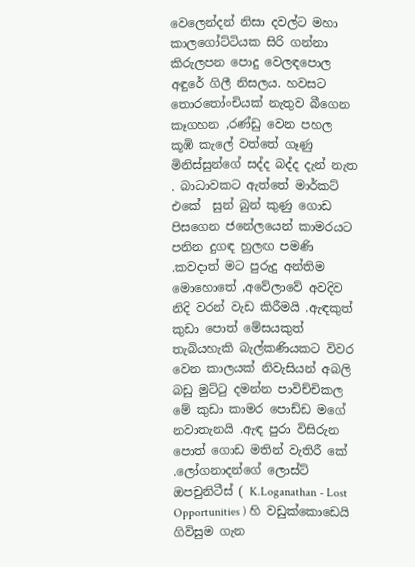වෙලෙන්දන් නිසා දවල්ට මහා කාලගෝට්ටියක සිරි ගන්නා කිරුලපන පොදු වෙලඳපොල අඳුරේ ගිලී නිසලය. හවසට තොරතෝංචියක් නැතුව බීගෙන කෑගහන ,රණ්ඩු වෙන පහල  කූඹි කැලේ වත්තේ ගෑණු මිනිස්සුන්ගේ සද්ද බද්ද දැන් නැත . බාධාවකට ඇත්තේ මාර්කට් එකේ  සුන් බුන් කුණු ගොඩ පිසගෙන ජනේලයෙන් කාමරයට පනින දුගඳ හුලඟ පමණි .කවදාත් මට පුරුදු අන්තිම මොහොතේ ,අවේලාවේ අවදිව නිදි වරන් වැඩ කිරීමයි .ඇඳකුත් කුඩා පොත් මේසයකුත් තැබියහැකි බැල්කණියකට විවර වෙන කාලයක් නිවැසියන් අබලි බඩු මුට්ටු දමන්න පාවිච්චිකල මේ කුඩා කාමර පොඩ්ඩ මගේ නවාතැනයි .ඇඳ පුරා විසිරුන පොත් ගොඩ මතින් වැතිරී කේ .ලෝගනාදන්ගේ ලොස්ට් ඔපචුනිටීස් ( K.Loganathan - Lost Opportunities ) හි වඩුක්කොඩෙයි ගිවිසුම ගැන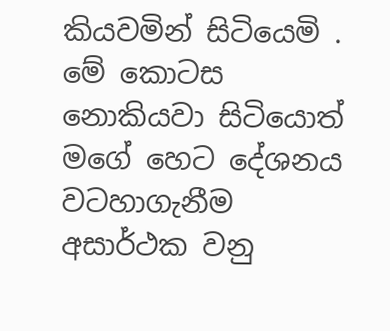කියවමින් සිටියෙමි . මේ කොටස නොකියවා සිටියොත් මගේ හෙට දේශනය වටහාගැනීම අසාර්ථක වනු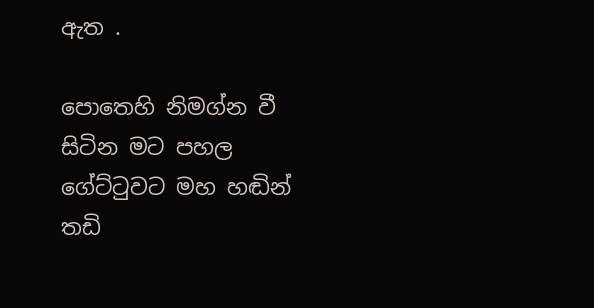ඇත .

පොතෙහි නිමග්න වී සිටින මට පහල ගේට්ටුවට මහ හඬින් තඩි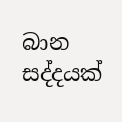බාන සද්දයක්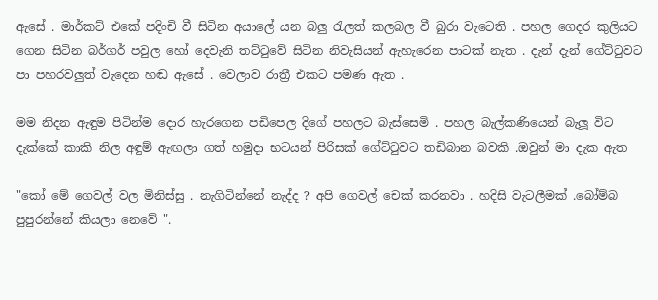ඇසේ . මාර්කට් එකේ පදිංචි වී සිටින අයාලේ යන බලු රැලත් කලබල වී බුරා වැටෙති . පහල ගෙදර කුලියට ගෙන සිටින බර්ගර් පවුල හෝ දෙවැනි තට්ටුවේ සිටින නිවැසියන් ඇහැරෙන පාටක් නැත . දැන් දැන් ගේට්ටුවට පා පහරවලුත් වැදෙන හඬ ඇසේ . වෙලාව රාත්‍රී එකට පමණ ඇත .

මම නිදන ඇඳුම පිටින්ම දොර හැරගෙන පඩිපෙල දිගේ පහලට බැස්සෙමි . පහල බැල්කණියෙන් බැලූ විට දැක්කේ කාකි නිල අඳුම් ඇඟලා ගත් හමුදා භටයන් පිරිසක් ගේට්ටුවට තඩිබාන බවකි .ඔවුන් මා දැක ඇත

"කෝ මේ ගෙවල් වල මිනිස්සු . නැගිටින්නේ නැද්ද ? අපි ගෙවල් චෙක් කරනවා . හදිසි වැටලීමක් .බෝම්බ පුපුරන්නේ කියලා නෙවේ ".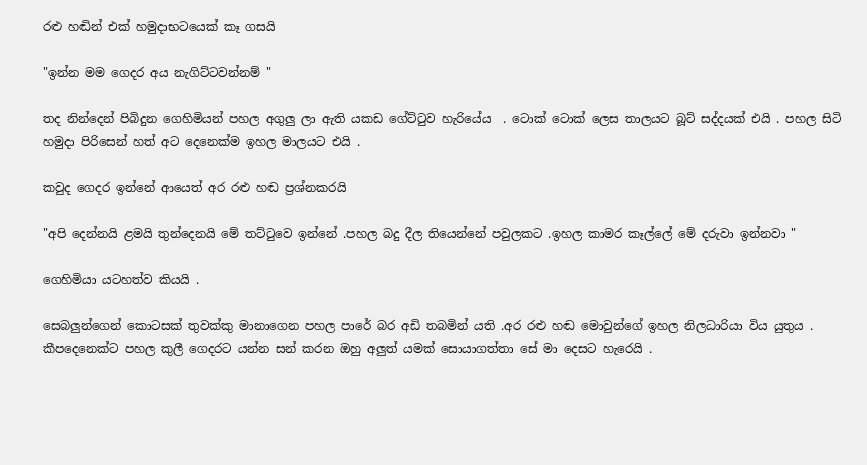රළු හඬින් එක් හමුදාභටයෙක් කෑ ගසයි

"ඉන්න මම ගෙදර අය නැගිට්ටවන්නම් "

තද නින්දෙන් පිබිදුන ගෙහිමියන් පහල අගුලු ලා ඇති යකඩ ගේට්ටුව හැරියේය  . ටොක් ටොක් ලෙස තාලයට බූට් සද්දයක් එයි . පහල සිටි හමුදා පිරිසෙන් හත් අට දෙනෙක්ම ඉහල මාලයට එයි .

කවුද ගෙදර ඉන්නේ ආයෙත් අර රළු හඬ ප්‍රශ්නකරයි

"අපි දෙන්නයි ළමයි තුන්දෙනයි මේ තට්ටුවෙ ඉන්නේ .පහල බදු දීල තියෙන්නේ පවුලකට .ඉහල කාමර කෑල්ලේ මේ දරුවා ඉන්නවා "

ගෙහිමියා යටහත්ව කියයි .

සෙබලුන්ගෙන් කොටසක් තුවක්කු මානාගෙන පහල පාරේ බර අඩි තබමින් යති .අර රළු හඬ මොවුන්ගේ ඉහල නිලධාරියා විය යුතුය . කීපදෙනෙක්ට පහල කුලී ගෙදරට යන්න සන් කරන ඔහු අලුත් යමක් සොයාගත්තා සේ මා දෙසට හැරෙයි .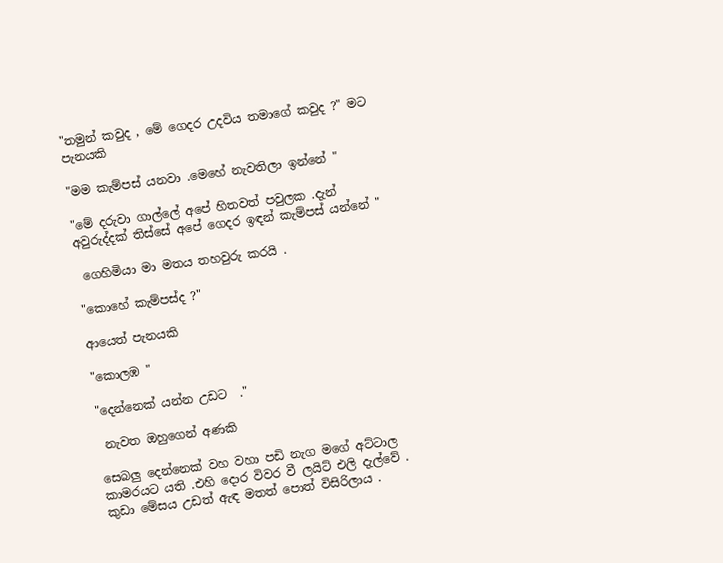"තමුන් කවුද , මේ ගෙදර උදවිය තමාගේ කවුද ?" මට පැනයකි

"මම කැම්පස් යනවා .මෙහේ නැවතිලා ඉන්නේ "

"මේ දරුවා ගාල්ලේ අපේ හිතවත් පවුලක .දැන් අවුරුද්දක් තිස්සේ අපේ ගෙදර ඉඳන් කැම්පස් යන්නේ "

 ගෙහිමියා මා මතය තහවුරු කරයි .

"කොහේ කැම්පස්ද ?"

ආයෙත් පැනයකි

"කොලඹ "

"දෙන්නෙක් යන්න උඩට  ."

 නැවත ඔහුගෙන් අණකි

සෙබලු දෙන්නෙක් වහ වහා පඩි නැග මගේ අට්ටාල කාමරයට යති .එහි දොර විවර වී ලයිට් එලි දැල්වේ . කුඩා මේසය උඩත් ඇඳ මතත් පොත් විසිරිලාය .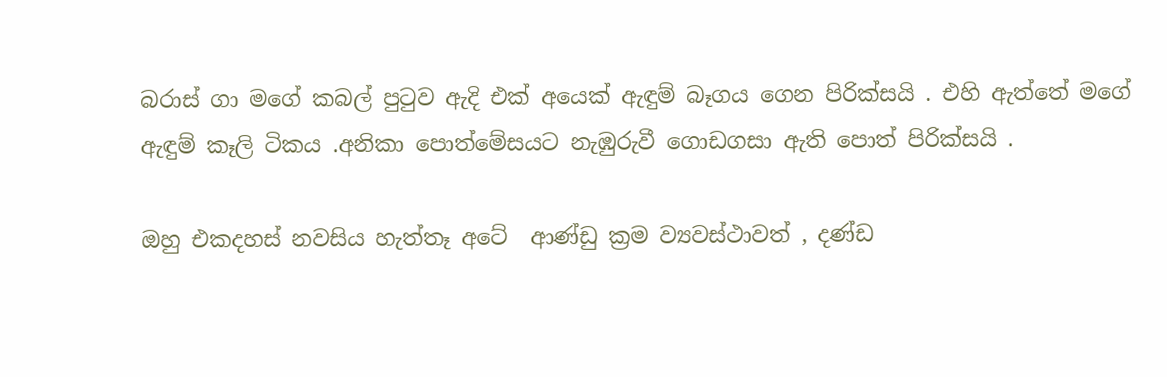බරාස් ගා මගේ කබල් පුටුව ඇදි එක් අයෙක් ඇඳුම් බෑගය ගෙන පිරික්සයි . එහි ඇත්තේ මගේ ඇඳුම් කෑලි ටිකය .අනිකා පොත්මේසයට නැඹුරුවී ගොඩගසා ඇති පොත් පිරික්සයි .

ඔහු එකදහස් නවසිය හැත්තෑ අටේ  ආණ්ඩු ක්‍රම ව්‍යවස්ථාවත් , දණ්ඩ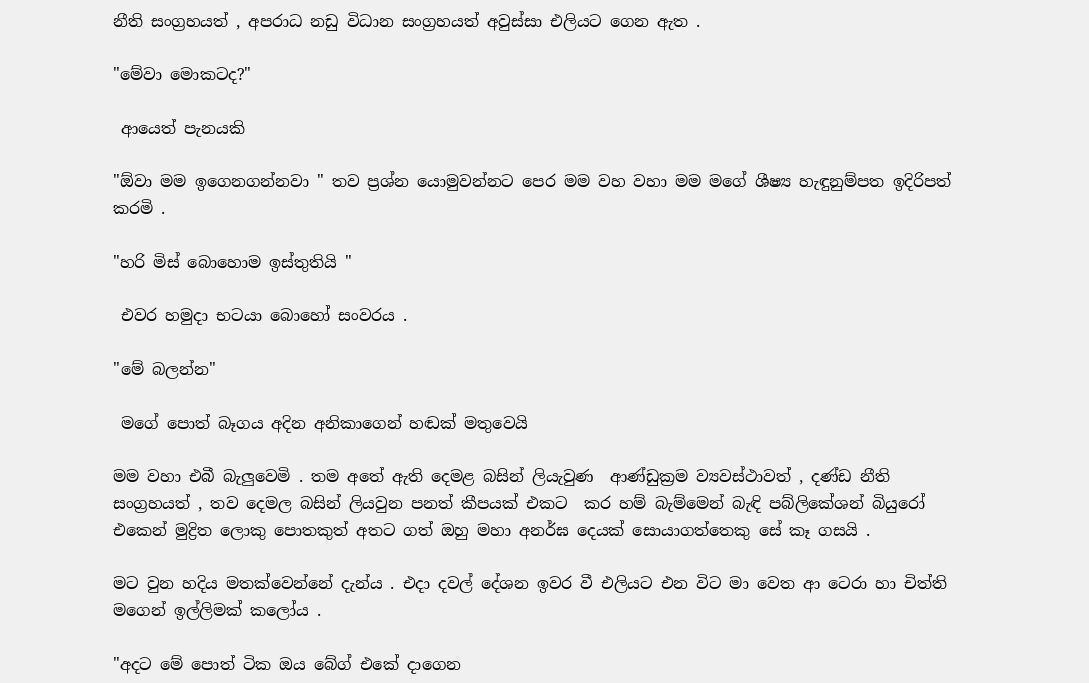නීති සංග්‍රහයත් , අපරාධ නඩු විධාන සංග්‍රහයත් අවුස්සා එලියට ගෙන ඇත .

"මේවා මොකටද?"

 ආයෙත් පැනයකි

"ඕවා මම ඉගෙනගන්නවා " තව ප්‍රශ්න යොමුවන්නට පෙර මම වහ වහා මම මගේ ශීෂ්‍ය හැඳුනුම්පත ඉදිරිපත් කරමි .

"හරි මිස් බොහොම ඉස්තුතියි "

 එවර හමුදා භටයා බොහෝ සංවරය .

"මේ බලන්න"

 මගේ පොත් බෑගය අදින අනිකාගෙන් හඬක් මතුවෙයි

මම වහා එබී බැලුවෙමි . තම අතේ ඇති දෙමළ බසින් ලියැවුණ  ආණ්ඩුක්‍රම ව්‍යවස්ථාවත් , දණ්ඩ නීති සංග්‍රහයත් , තව දෙමල බසින් ලියවුන පනත් කීපයක් එකට  කර හම් බැම්මෙන් බැඳි පබ්ලිකේශන් බියුරෝ එකෙන් මුද්‍රිත ලොකු පොතකුත් අතට ගත් ඔහු මහා අනර්ඝ දෙයක් සොයාගත්තෙකු සේ කෑ ගසයි .

මට වුන හදිය මතක්වෙන්නේ දැන්ය . එදා දවල් දේශන ඉවර වී එලියට එන විට මා වෙත ආ ටෙරා හා චිත්ති මගෙන් ඉල්ලිමක් කලෝය .

"අදට මේ පොත් ටික ඔය බේග් එකේ දාගෙන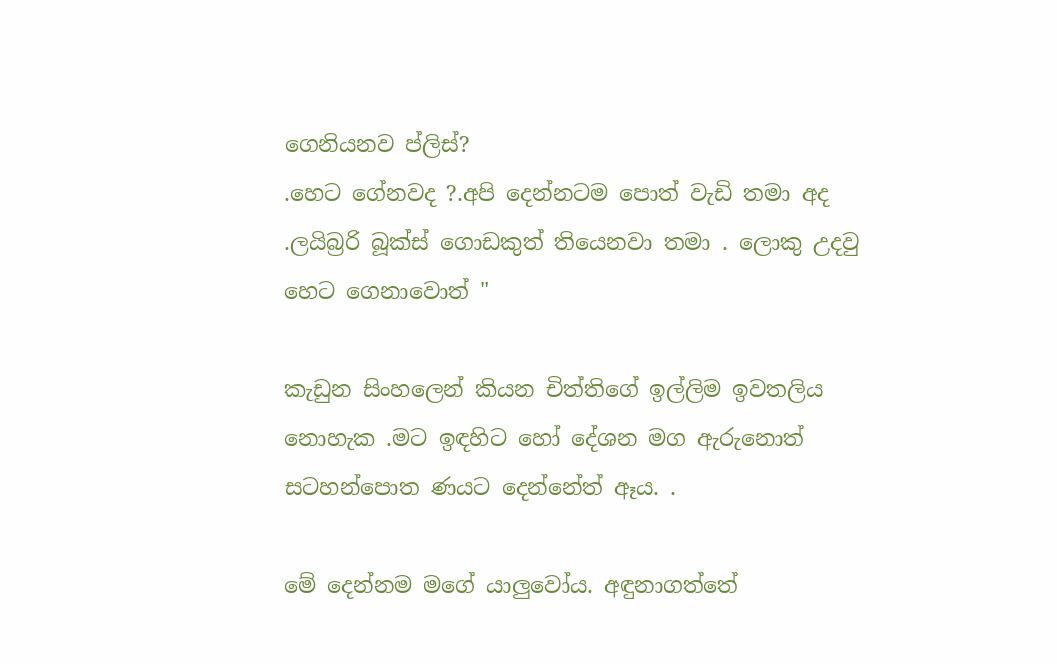ගෙනියනව ප්ලිස්?
.හෙට ගේනවද ?.අපි දෙන්නටම පොත් වැඩි තමා අද .ලයිබ්‍රරි බූක්ස් ගොඩකුත් තියෙනවා තමා . ලොකු උදවු හෙට ගෙනාවොත් "

කැඩුන සිංහලෙන් කියන චිත්තිගේ ඉල්ලිම ඉවතලිය නොහැක .මට ඉඳහිට හෝ දේශන මග ඇරුනොත් සටහන්පොත ණයට දෙන්නේත් ඈය. .

මේ දෙන්නම මගේ යාලුවෝය. අඳුනාගත්තේ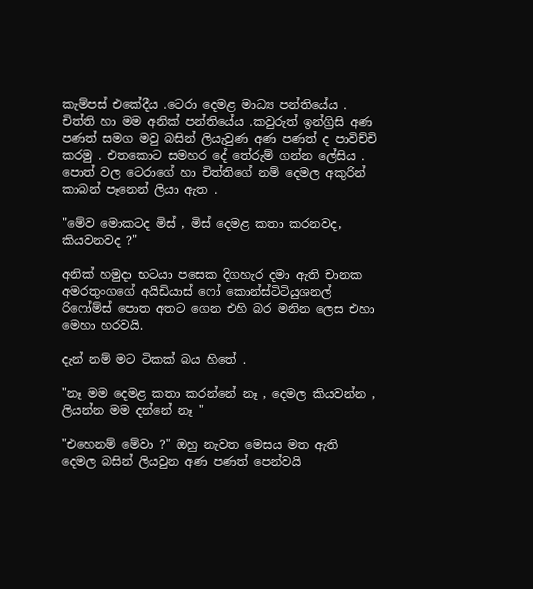කැම්පස් එකේදීය .ටෙරා දෙමළ මාධ්‍ය පන්තියේය . චිත්ති හා මම අනික් පන්තියේය .කවුරුත් ඉන්ග්‍රිසි අණ පණත් සමග මවු බසින් ලියැවුණ අණ පණත් ද පාවිච්චි කරමු . එතකොට සමහර දේ තේරුම් ගන්න ලේසිය . පොත් වල ටෙරාගේ හා චිත්තිගේ නම් දෙමල අකුරින් කාබන් පෑනෙන් ලියා ඇත .

"මේව මොකටද මිස් , මිස් දෙමළ කතා කරනවද, කියවනවද ?"

අනික් හමුදා භටයා පසෙක දිගහැර දමා ඇති චානක අමරතුංගගේ අයිඩියාස් ෆෝ කොන්ස්ටිටියුශනල් රිෆෝම්ස් පොත අතට ගෙන එහි බර මනින ලෙස එහා මෙහා හරවයි.

දැන් නම් මට ටිකක් බය හිතේ .

"නෑ මම දෙමළ කතා කරන්නේ නෑ , දෙමල කියවන්න , ලියන්න මම දන්නේ නෑ "

"එහෙනම් මේවා ?" ඔහු නැවත මෙසය මත ඇති දෙමල බසින් ලියවුන අණ පණත් පෙන්වයි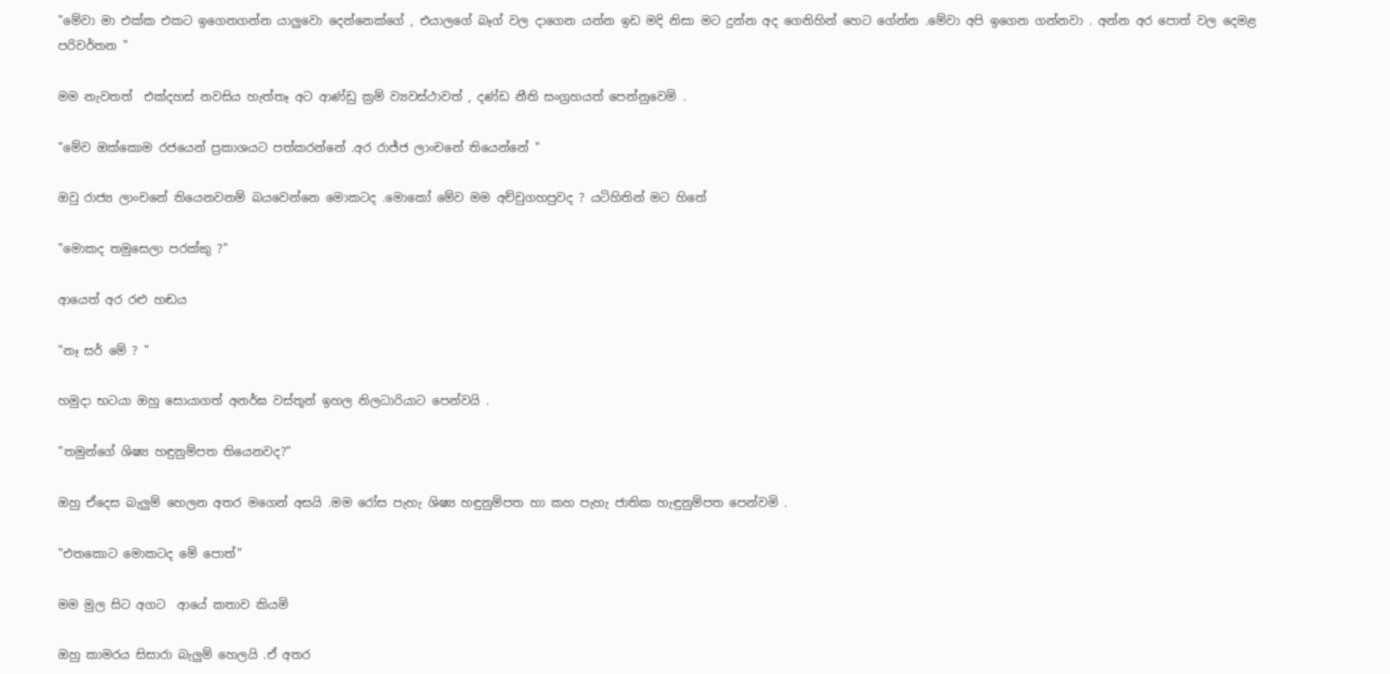"මේවා මා එක්ක එකට ඉගෙනගන්න යාලුවො දෙන්නෙක්ගේ , එයාලගේ බෑග් වල දාගෙන යන්න ඉඩ මදි නිසා මට දුන්න අද ගෙනිහින් හෙට ගේන්න .මේවා අපි ඉගෙන ගන්නවා . අන්න අර පොත් වල දෙමළ පරිවර්තන "

මම නැවතත්  එක්දහස් නවසිය හැත්තෑ අට ආණ්ඩු ක්‍රම් ව්‍යවස්ථාවත් , දණ්ඩ නීති සංග්‍රහයත් පෙන්නුවෙමි .

"මේව ඔක්කොම රජයෙන් ප්‍රකාශයට පත්කරන්නේ .අර රාජ්ජ ලාංචනේ තියෙන්නේ "

ඔවු රාජ්‍ය ලාංචනේ තියෙනවනම් බයවෙන්නෙ මොකටද .මොකෝ මේව මම අච්චුගහපුවද ? යටිහිතින් මට හිතේ

"මොකද තමුසෙලා පරක්කු ?"

ආයෙත් අර රළු හඬය

"නෑ සර් මේ ? "

හමුදා භටයා ඔහු සොයාගත් අනර්ඝ වස්තූන් ඉහල නිලධාරියාට පෙන්වයි .

"තමුන්ගේ ශිෂ්‍ය හඳුනුම්පත තියෙනවද?"

ඔහු ඒදෙස බැලුම් හෙලන අතර මගෙන් අසයි .මම රෝස පැහැ ශිෂ්‍ය හඳුනුම්පත හා කහ පැහැ ජාතික හැඳුනුම්පත පෙන්වමි .

"එතකොට මොකටද මේ පොත්"

මම මුල සිට අගට  ආයේ කතාව කියමි

ඔහු කාමරය සිසාරා බැලුම් හෙලයි .ඒ අතර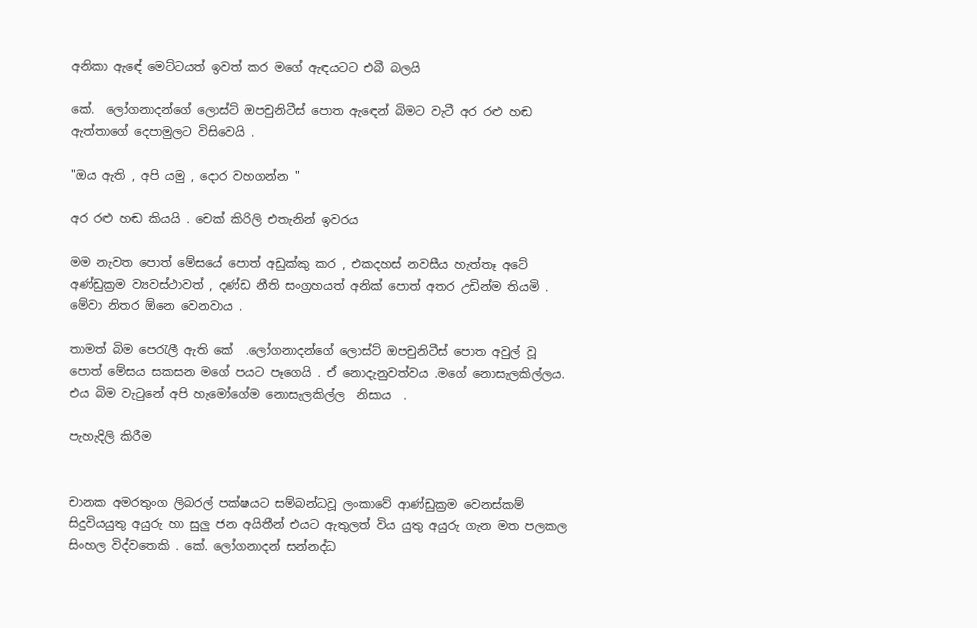අනිකා ඇඳේ මෙට්ටයත් ඉවත් කර මගේ ඇඳයටට එබී බලයි

කේ.  ලෝගනාදන්ගේ ලොස්ට් ඔපචුනිටීස් පොත ඇඳෙන් බිමට වැටී අර රළු හඬ ඇත්තාගේ දෙපාමුලට විසිවෙයි .

"ඔය ඇති , අපි යමු , දොර වහගන්න "

අර රළු හඬ කියයි . චෙක් කිරිලි එතැනින් ඉවරය

මම නැවත පොත් මේසයේ පොත් අඩුක්කු කර , එකදහස් නවසීය හැත්තෑ අටේ අණ්ඩුක්‍රම ව්‍යවස්ථාවත් , දණ්ඩ නීති සංග්‍රහයත් අනික් පොත් අතර උඩින්ම තියමි . මේවා නිතර ඕනෙ වෙනවාය .

තාමත් බිම පෙරැලී ඇති කේ  .ලෝගනාදන්ගේ ලොස්ට් ඔපචුනිටීස් පොත අවුල් වූ පොත් මේසය සකසන මගේ පයට පෑගෙයි . ඒ නොදැනුවත්වය .මගේ නොසැලකිල්ලය.  එය බිම වැටුනේ අපි හැමෝගේම නොසැලකිල්ල  නිසාය  .

පැහැදිලි කිරීම


චානක අමරතුංග ලිබරල් පක්ෂයට සම්බන්ධවූ ලංකාවේ ආණ්ඩුක්‍රම වෙනස්කම් සිදුවියයුතු අයුරු හා සුලු ජන අයිතීන් එයට ඇතුලත් විය යුතු අයුරු ගැන මත පලකල සිංහල විද්වතෙකි . කේ. ලෝගනාදන් සන්නද්ධ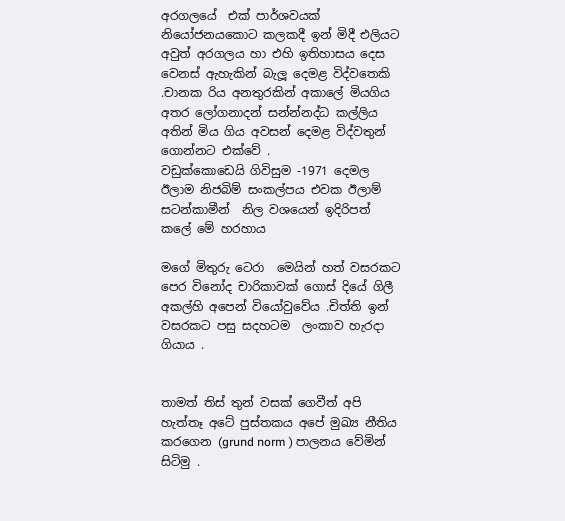අරගලයේ  එක් පාර්ශවයක් නියෝජනයකොට කලකදී ඉන් මිදී එලියට අවුත් අරගලය හා එහි ඉතිහාසය දෙස වෙනස් ඇහැකින් බැලූ දෙමළ විද්වතෙකි .චානක රිය අනතුරකින් අකාලේ මියගිය අතර ලෝගනාදන් සන්න්නද්ධ කල්ලිය අතින් මිය ගිය අවසන් දෙමළ විද්වතුන් ගොන්නට එක්වේ .
වඩුක්කොඩෙයි ගිවිසුම -1971 දෙමල ඊලාම නිජබිම් සංකල්පය එවක ඊලාම් සටන්කාමීන්  නිල වශයෙන් ඉදිරිපත් කලේ මේ හරහාය

මගේ මිතුරු ටෙරා  මෙයින් හත් වසරකට පෙර විනෝද චාරිකාවක් ගොස් දියේ ගිලී අකල්හි අපෙන් වියෝවුවේය .චිත්ති ඉන් වසරකට පසු සදහටම  ලංකාව හැරදා ගියාය .


තාමත් තිස් තුන් වසක් ගෙවීත් අපි හැත්තෑ අටේ පුස්තකය අපේ මුඛ්‍ය නීතිය කරගෙන (grund norm ) පාලනය වේමින් සිටිමු .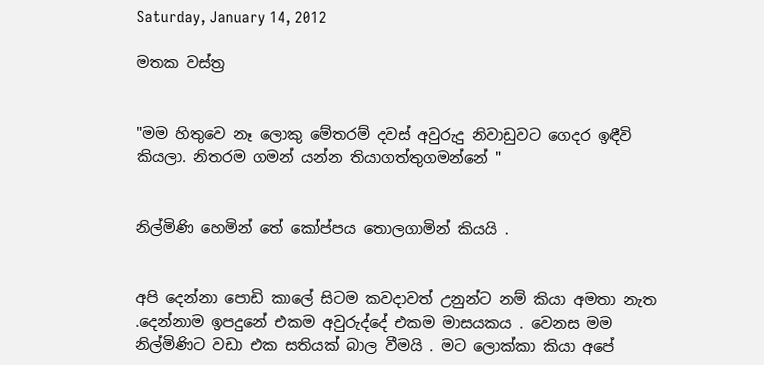Saturday, January 14, 2012

මතක වස්ත්‍ර


"මම හිතුවෙ නෑ ලොකු මේතරම් දවස් අවුරුදු නිවාඩුවට ගෙදර ඉඳීවි කියලා. නිතරම ගමන් යන්න තියාගත්තුගමන්නේ "


නිල්මිණි හෙමින් තේ කෝප්පය තොලගාමින් කියයි .


අපි දෙන්නා පොඩි කාලේ සිටම කවදාවත් උනුන්ට නම් කියා අමතා නැත .දෙන්නාම ඉපදුනේ එකම අවුරුද්දේ එකම මාසයකය . වෙනස මම නිල්මිණිට වඩා එක සතියක් බාල වීමයි . මට ලොක්කා කියා අපේ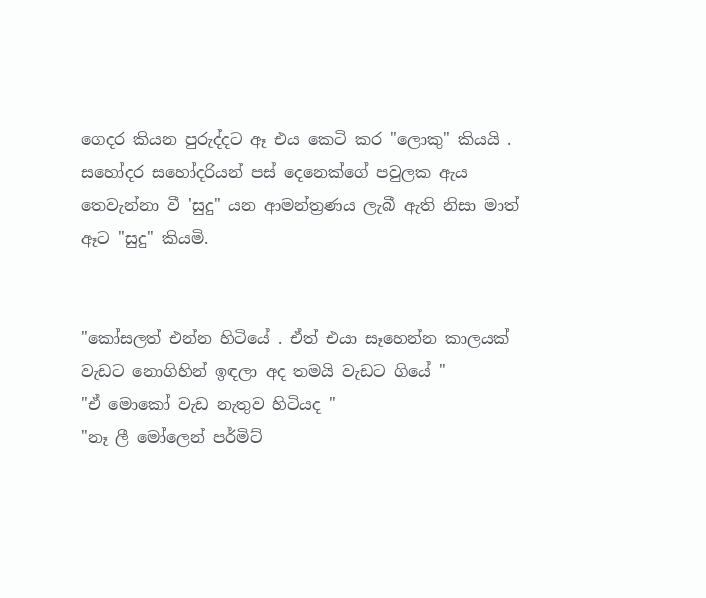ගෙදර කියන පුරුද්දට ඈ එය කෙටි කර "ලොකු" කියයි . සහෝදර සහෝදරියන් පස් දෙනෙක්ගේ පවුලක ඇය තෙවැන්නා වී 'සුදු" යන ආමන්ත්‍රණය ලැබී ඇති නිසා මාත් ඈට "සුදු" කියමි.


"කෝසලත් එන්න හිටියේ . ඒත් එයා සෑහෙන්න කාලයක් වැඩට නොගිහින් ඉඳලා අද තමයි වැඩට ගියේ "
"ඒ මොකෝ වැඩ නැතුව හිටියද "
"නෑ ලී මෝලෙන් පර්මිට්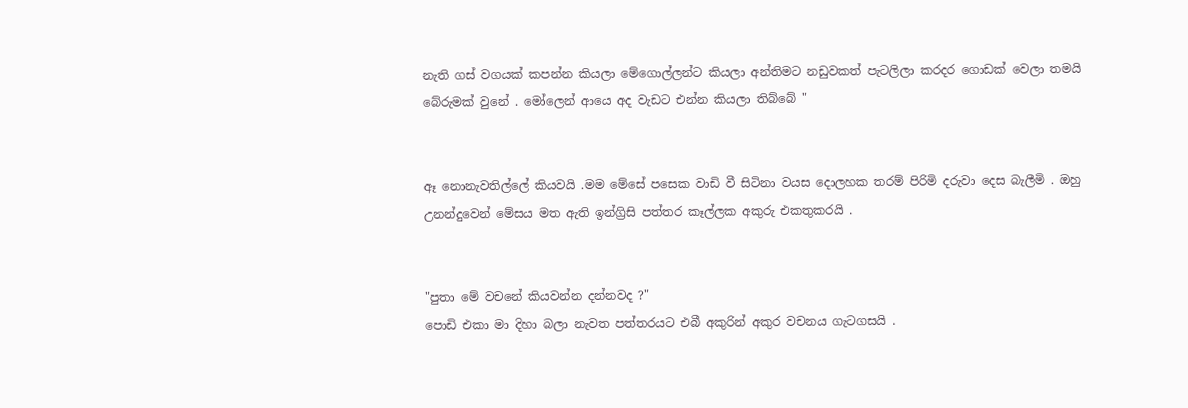නැති ගස් වගයක් කපන්න කියලා මේගොල්ලන්ට කියලා අන්තිමට නඩුවකත් පැටලිලා කරදර ගොඩක් වෙලා තමයි බේරුමක් වුනේ . මෝලෙන් ආයෙ අද වැඩට එන්න කියලා තිබ්බේ "


ඈ නොනැවතිල්ලේ කියවයි .මම මේසේ පසෙක වාඩි වී සිටිනා වයස දොලහක තරම් පිරිමි දරුවා දෙස බැලීමි . ඔහු උනන්දුවෙන් මේසය මත ඇති ඉන්ග්‍රිසි පත්තර කෑල්ලක අකුරු එකතුකරයි .


"පුතා මේ වචනේ කියවන්න දන්නවද ?"
පොඩි එකා මා දිහා බලා නැවත පත්තරයට එබී අකුරින් අකුර වචනය ගැටගසයි .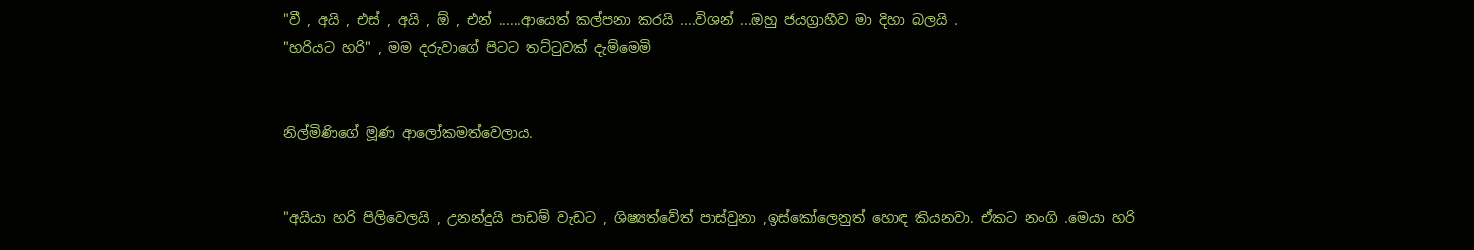"වී , අයි , එස් , අයි , ඕ , එන් ......ආයෙත් කල්පනා කරයි ....විශන් ...ඔහු ජයග්‍රාහීව මා දිහා බලයි .
"හරියට හරි" , මම දරුවාගේ පිටට තට්ටුවක් දැම්මෙමි


නිල්මිණිගේ මූණ ආලෝකමත්වෙලාය.


"අයියා හරි පිලිවෙලයි , උනන්දුයි පාඩම් වැඩට , ශිෂ්‍යත්වේත් පාස්වුනා ,ඉස්කෝලෙනුත් හොඳ කියනවා. ඒකට නංගි .මෙයා හරි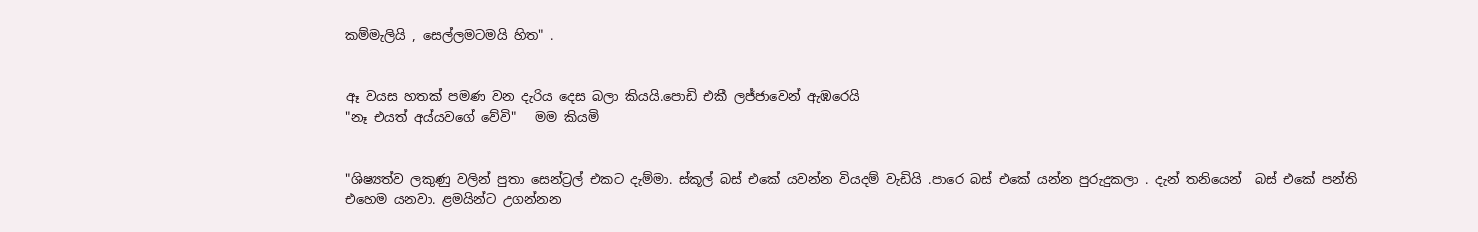කම්මැලියි , සෙල්ලමටමයි හිත" .


ඈ වයස හතක් පමණ වන දැරිය දෙස බලා කියයි.පොඩි එකී ලජ්ජාවෙන් ඇඹරෙයි
"නෑ එයත් අය්යවගේ වේවි"   මම කියමි


"ශිෂ්‍යත්ව ලකුණු වලින් පුතා සෙන්ට්‍රල් එකට දැම්මා. ස්කූල් බස් එකේ යවන්න වියදම් වැඩියි .පාරෙ බස් එකේ යන්න පුරුදුකලා . දැන් තනියෙන්  බස් එකේ පන්ති එහෙම යනවා. ළමයින්ට උගන්නන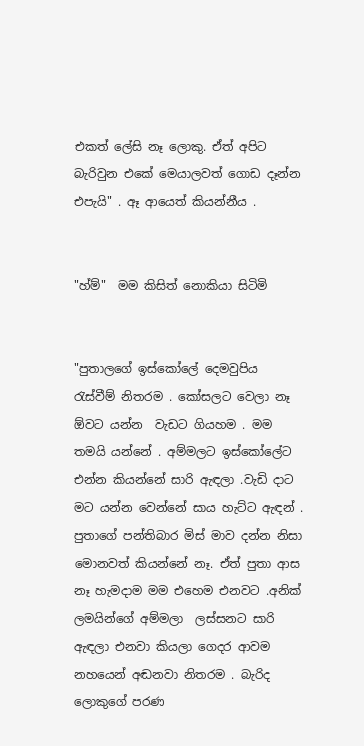එකත් ලේසි නෑ ලොකු. ඒත් අපිට බැරිවුන එකේ මෙයාලවත් ගොඩ දෑන්න එපැයි" . ඈ ආයෙත් කියන්නීය .


"හ්ම්"  මම කිසිත් නොකියා සිටිමි


"පුතාලගේ ඉස්කෝලේ දෙමවුපිය රැස්වීම් නිතරම . කෝසලට වෙලා නෑ ඕවට යන්න  වැඩට ගියහම . මම තමයි යන්නේ . අම්මලට ඉස්කෝලේට එන්න කියන්නේ සාරි ඇඳලා .වැඩි දාට මට යන්න වෙන්නේ සාය හැට්ට ඇඳන් . පුතාගේ පන්තිබාර මිස් මාව දන්න නිසා මොනවත් කියන්නේ නෑ. ඒත් පුතා ආස නෑ හැමදාම මම එහෙම එනවට .අනික් ලමයින්ගේ අම්මලා  ලස්සනට සාරි ඇඳලා එනවා කියලා ගෙදර ආවම නහයෙන් අඬනවා නිතරම . බැරිද ලොකුගේ පරණ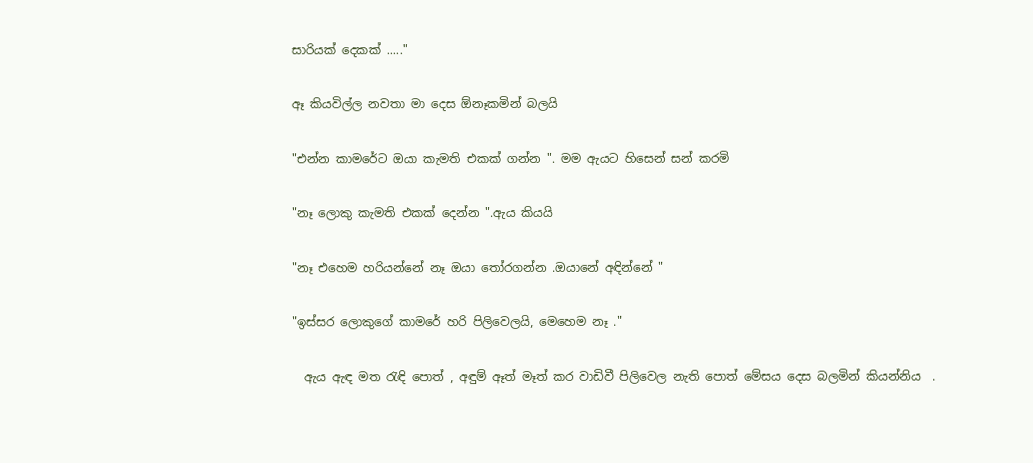සාරියක් දෙකක් ....."


ඈ කියවිල්ල නවතා මා දෙස ඕනෑකමින් බලයි


"එන්න කාමරේට ඔයා කැමති එකක් ගන්න ". මම ඇයට හිසෙන් සන් කරමි


"නෑ ලොකු කැමති එකක් දෙන්න ".ඇය කියයි


"නෑ එහෙම හරියන්නේ නෑ ඔයා තෝරගන්න .ඔයානේ අඳින්නේ "


"ඉස්සර ලොකුගේ කාමරේ හරි පිලිවෙලයි, මෙහෙම නෑ ."


  ඇය ඇඳ මත රැඳි පොත් , අඳුම් ඈත් මෑත් කර වාඩිවී පිලිවෙල නැති පොත් මේසය දෙස බලමින් කියන්නිය  .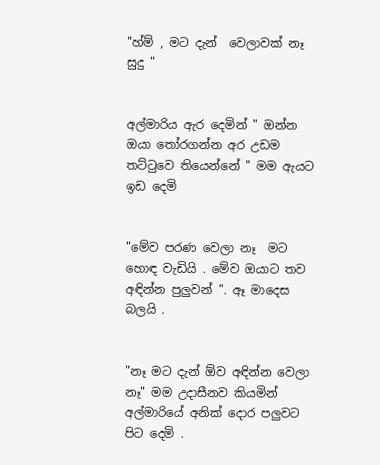"හ්ම් , මට දැන්  වෙලාවක් නෑ සුදු "


අල්මාරිය ඇර දෙමින් " ඔන්න ඔයා තෝරගන්න අර උඩම තට්ටුවෙ තියෙන්නේ " මම ඇයට ඉඩ දෙමි


"මේව පරණ වෙලා නෑ  මට හොඳ වැඩියි . මේව ඔයාට තව අඳින්න පුලුවන් ". ඈ මාදෙස බලයි .


"නෑ මට දැන් ඕව අඳින්න වෙලා නෑ" මම උදාසීනව කියමින් අල්මාරියේ අනික් දොර පලුවට පිට දෙමි .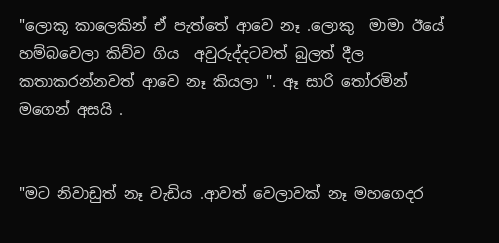"ලොකූ කාලෙකින් ඒ පැත්තේ ආවෙ නෑ .ලොකු  මාමා ඊයේ හම්බවෙලා කිව්ව ගිය  අවුරුද්දටවත් බුලත් දීල කතාකරන්නවත් ආවෙ නෑ කියලා ". ඈ සාරි තෝරමින් මගෙන් අසයි .


"මට නිවාඩුත් නෑ වැඩිය .ආවත් වෙලාවක් නෑ මහගෙදර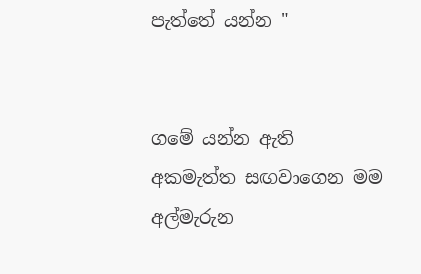පැත්තේ යන්න "


ගමේ යන්න ඇති අකමැත්ත සඟවාගෙන මම අල්මැරුන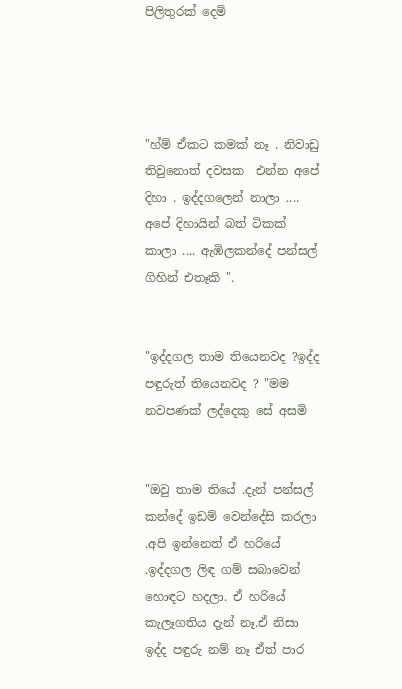පිලිතුරක් දෙමි




"හ්ම් ඒකට කමක් නෑ . නිවාඩු තිවුනොත් දවසක  එන්න අපේ දිහා . ඉද්දගලෙන් නාලා .... අපේ දිහායින් බත් ටිකක් කාලා .... ඇඹිලකන්දේ පන්සල් ගිහින් එතෑකි ".


"ඉද්දගල තාම තියෙනවද ?ඉද්ද පඳුරුත් තියෙනවද ? "මම නවපණක් ලද්දෙකු සේ අසමි


"ඔවු තාම තියේ .දැන් පන්සල් කන්දේ ඉඩම් වෙන්දේසි කරලා .අපි ඉන්නෙත් ඒ හරියේ .ඉද්දගල ලිඳ ගම් සබාවෙන් හොඳට හදලා. ඒ හරියේ කැලෑගතිය දැන් නෑ.ඒ නිසා ඉද්ද පඳුරු නම් නෑ ඒත් පාර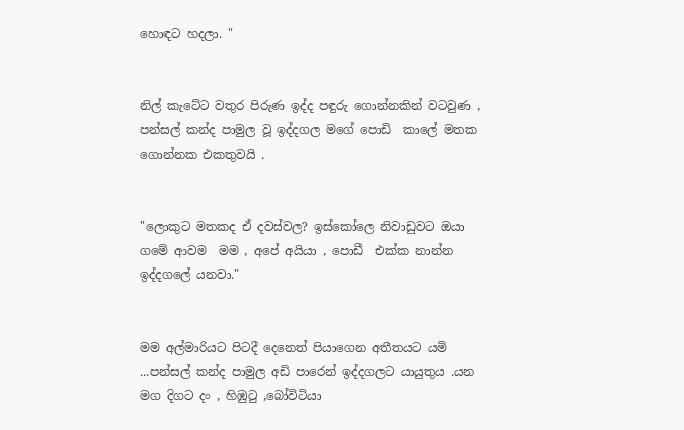හොඳට හදලා. "


නිල් කැටේට වතුර පිරුණ ඉද්ද පඳුරු ගොන්නකින් වටවුණ , පන්සල් කන්ද පාමුල වූ ඉද්දගල මගේ පොඩි  කාලේ මතක ගොන්නක එකතුවයි .


"ලොකුට මතකද ඒ දවස්වල? ඉස්කෝලෙ නිවාඩුවට ඔයා ගමේ ආවම  මම , අපේ අයියා , පොඩී  එක්ක නාන්න ඉද්දගලේ යනවා."


මම අල්මාරියට පිටදී දෙනෙත් පියාගෙන අතීතයට යමි ...පන්සල් කන්ද පාමුල අඩි පාරෙන් ඉද්දගලට යායුතුය .යන මග දිගට දං , හිඹුටු ,බෝවිටියා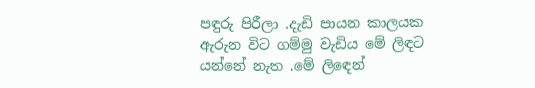පඳුරු පිරීලා .දැඩි පායන කාලයක ඇරුන විට ගම්මු වැඩිය මේ ලිඳට යන්නේ නැත .මේ ලිඳෙන්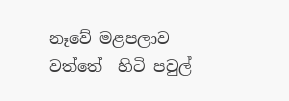නෑවේ මළපලාව වත්තේ  හිටි පවුල්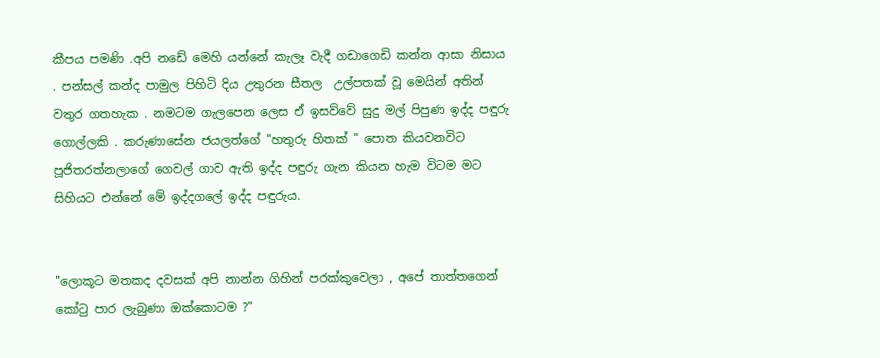කීපය පමණි .අපි නඩේ මෙහි යන්නේ කැලෑ වැදී ගඩාගෙඩි කන්න ආසා නිසාය . පන්සල් කන්ද පාමුල පිහිටි දිය උතුරන සීතල  උල්පතක් වූ මෙයින් අතින් වතුර ගතහැක . නමටම ගැලපෙන ලෙස ඒ ඉසව්වේ සුදු මල් පිපුණ ඉද්ද පඳුරු ගොල්ලකි . කරුණාසේන ජයලත්ගේ "හතුරු හිතක් " පොත කියවනවිට පූජිතරත්නලාගේ ගෙවල් ගාව ඇති ඉද්ද පඳුරු ගැන කියන හැම විටම මට සිහියට එන්නේ මේ ඉද්දගලේ ඉද්ද පඳුරුය.


"ලොකූට මතකද දවසක් අපි නාන්න ගිහින් පරක්කුවෙලා , අපේ තාත්තගෙන් කෝටු පාර ලැබුණා ඔක්කොටම ?"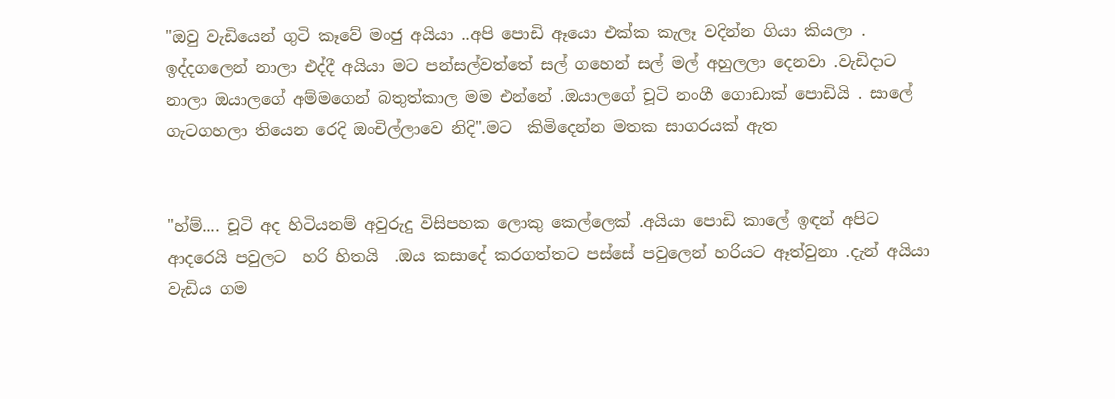"ඔවු වැඩියෙන් ගුටි කෑවේ මංජු අයියා ..අපි පොඩි ඈයො එක්ක කැලෑ වදින්න ගියා කියලා . ඉද්දගලෙන් නාලා එද්දී අයියා මට පන්සල්වත්තේ සල් ගහෙන් සල් මල් අහුලලා දෙනවා .වැඩිදාට නාලා ඔයාලගේ අම්මගෙන් බතුත්කාල මම එන්නේ .ඔයාලගේ චූටි නංගී ගොඩාක් පොඩියි . සාලේ ගැටගහලා තියෙන රෙදි ඔංචිල්ලාවෙ නිදි".මට  කිමිදෙන්න මතක සාගරයක් ඇත


"හ්ම්.... චූටි අද හිටියනම් අවුරුදු විසිපහක ලොකු කෙල්ලෙක් .අයියා පොඩි කාලේ ඉඳන් අපිට ආදරෙයි පවුලට  හරි හිතයි  .ඔය කසාදේ කරගත්තට පස්සේ පවුලෙන් හරියට ඈත්වුනා .දැන් අයියා  වැඩිය ගම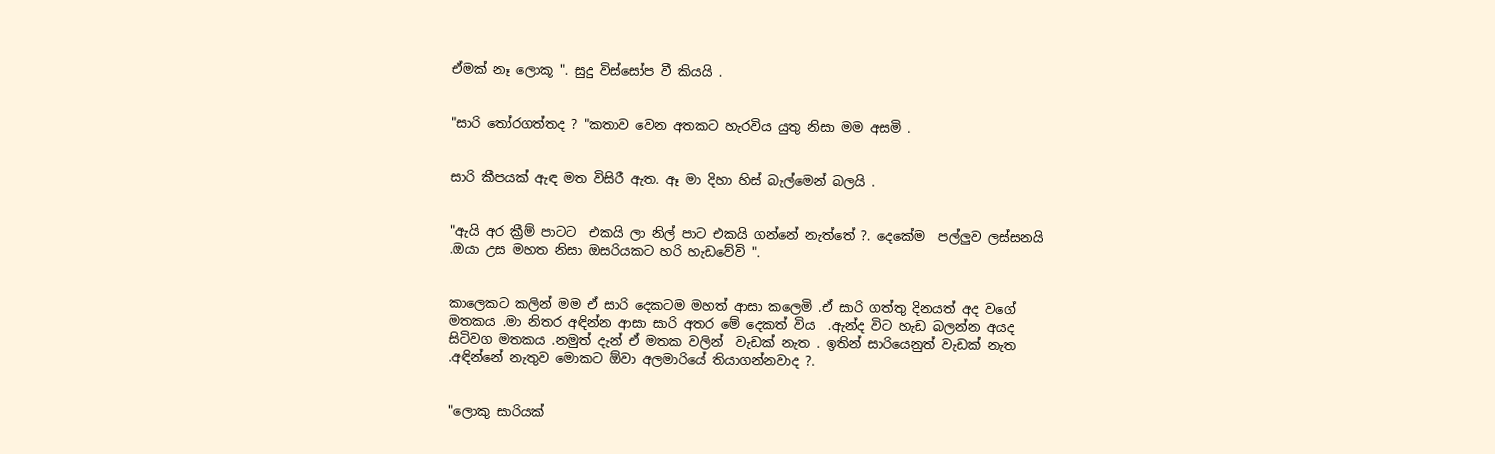ඒමක් නෑ ලොකූ ". සුදු විස්සෝප වී කියයි .


"සාරි තෝරගත්තද ? "කතාව වෙන අතකට හැරවිය යුතු නිසා මම අසමි .


සාරි කීපයක් ඇඳ මත විසිරී ඇත. ඈ මා දිහා හිස් බැල්මෙන් බලයි .


"ඇයි අර ක්‍රීම් පාටට  එකයි ලා නිල් පාට එකයි ගන්නේ නැත්තේ ?. දෙකේම  පල්ලුව ලස්සනයි .ඔයා උස මහත නිසා ඔසරියකට හරි හැඩවේවි ".


කාලෙකට කලින් මම ඒ සාරි දෙකටම මහත් ආසා කලෙමි .ඒ සාරි ගත්තු දිනයත් අද වගේ මතකය .මා නිතර අඳින්න ආසා සාරි අතර මේ දෙකත් විය  .ඇන්ද විට හැඩ බලන්න අයද සිටිවග මතකය .නමුත් දැන් ඒ මතක වලින්  වැඩක් නැත . ඉතින් සාරියෙනුත් වැඩක් නැත .අඳින්නේ නැතුව මොකට ඕවා අලමාරියේ තියාගන්නවාද ?.


"ලොකු සාරියක්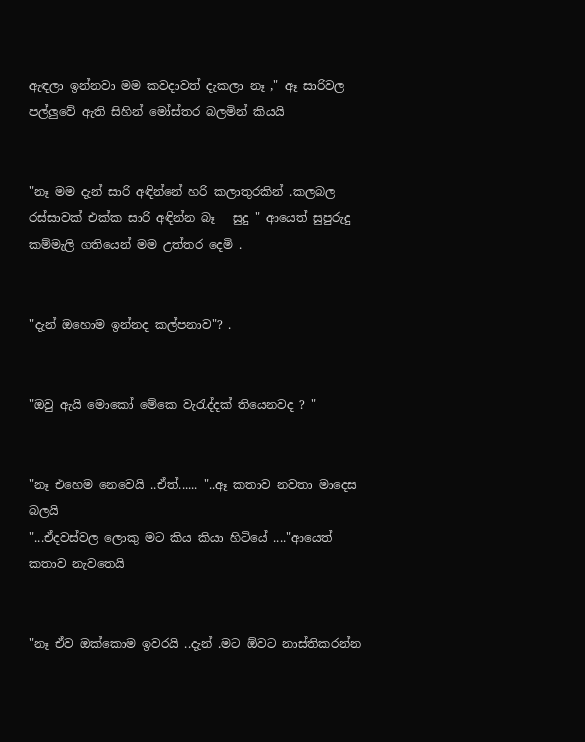ඇඳලා ඉන්නවා මම කවදාවත් දැකලා නෑ ," ඈ සාරිවල පල්ලුවේ ඇති සිහින් මෝස්තර බලමින් කියයි


"නෑ මම දැන් සාරි අඳින්නේ හරි කලාතුරකින් .කලබල රස්සාවක් එක්ක සාරි අඳින්න බෑ   සුදු " ආයෙත් සුපුරුදු කම්මැලි ගතියෙන් මම උත්තර දෙමි .


"දැන් ඔහොම ඉන්නද කල්පනාව"? .


"ඔවු ඇයි මොකෝ මේකෙ වැරැද්දක් තියෙනවද ? "


"නෑ එහෙම නෙවෙයි ..ඒත්...... "..ඈ කතාව නවතා මාදෙස බලයි
"...ඒදවස්වල ලොකු මට කිය කියා හිටියේ ...."ආයෙත් කතාව නැවතෙයි


"නෑ ඒව ඔක්කොම ඉවරයි ..දැන් .මට ඕවට නාස්තිකරන්න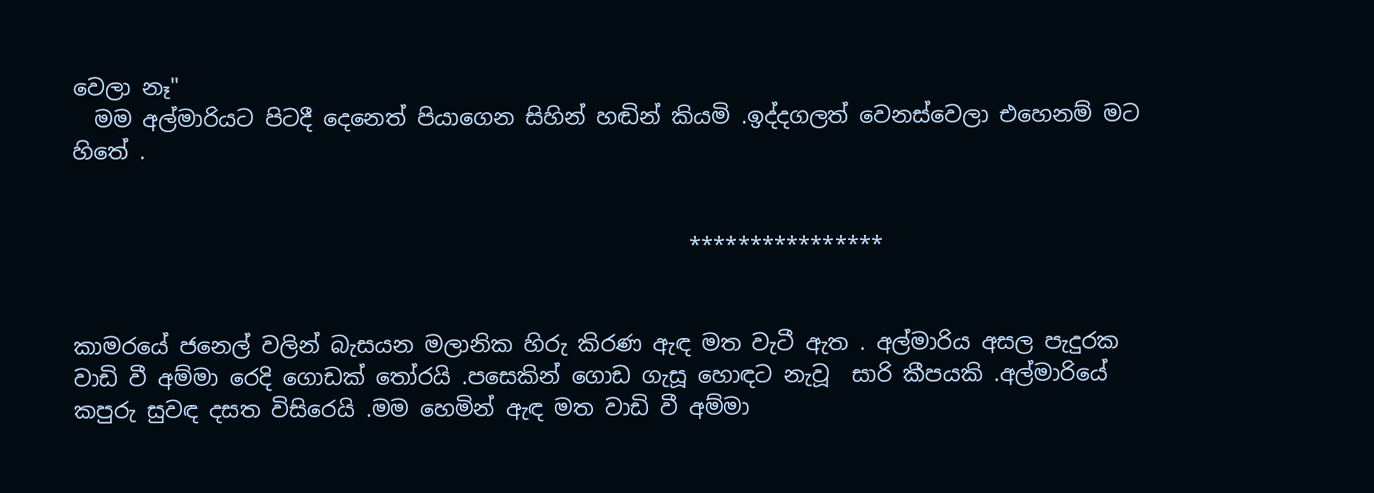වෙලා නෑ"
  මම අල්මාරියට පිටදී දෙනෙත් පියාගෙන සිහින් හඬින් කියමි .ඉද්දගලත් වෙනස්වෙලා එහෙනම් මට හිතේ .


                                                        ****************


කාමරයේ ජනෙල් වලින් බැසයන මලානික හිරු කිරණ ඇඳ මත වැටී ඇත . අල්මාරිය අසල පැදුරක වාඩි වී අම්මා රෙදි ගොඩක් තෝරයි .පසෙකින් ගොඩ ගැසූ හොඳට නැවූ  සාරි කීපයකි .අල්මාරියේ කපුරු සුවඳ දසත විසිරෙයි .මම හෙමින් ඇඳ මත වාඩි වී අම්මා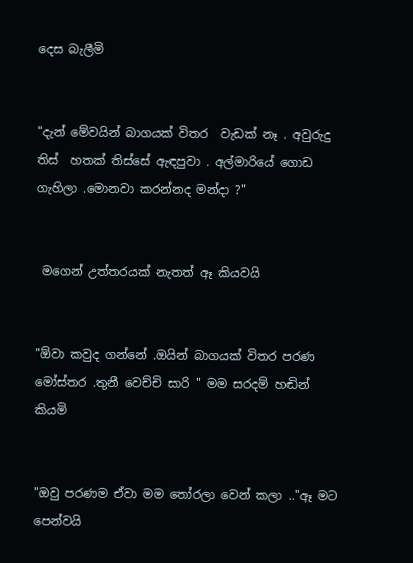දෙස බැලීමි


"දැන් මේවයින් බාගයක් විතර  වැඩක් නෑ . අවුරුදු තිස්  හතක් තිස්සේ ඇඳපුවා . අල්මාරියේ ගොඩ ගැහිලා .මොනවා කරන්නද මන්දා ?"


 මගෙන් උත්තරයක් නැතත් ඈ කියවයි


"ඕවා කවුද ගන්නේ .ඔයින් බාගයක් විතර පරණ මෝස්තර .තුනී වෙච්චි සාරි " මම සරදම් හඬින්  කියමි


"ඔවු පරණම ඒවා මම තෝරලා වෙන් කලා .."ඈ මට පෙන්වයි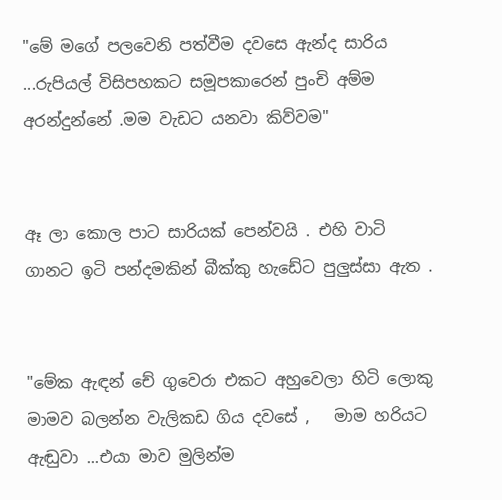"මේ මගේ පලවෙනි පත්වීම දවසෙ ඇන්ද සාරිය ...රුපියල් විසිපහකට සමූපකාරෙන් පුංචි අම්ම අරන්දුන්නේ .මම වැඩට යනවා කිව්වම"


ඈ ලා කොල පාට සාරියක් පෙන්වයි . එහි වාටි ගානට ඉටි පන්දමකින් බීක්කු හැඩේට පුලුස්සා ඇත .


"මේක ඇඳන් චේ ගුවෙරා එකට අහුවෙලා හිටි ලොකු මාමව බලන්න වැලිකඩ ගිය දවසේ ,   මාම හරියට ඇඬුවා ...එයා මාව මුලින්ම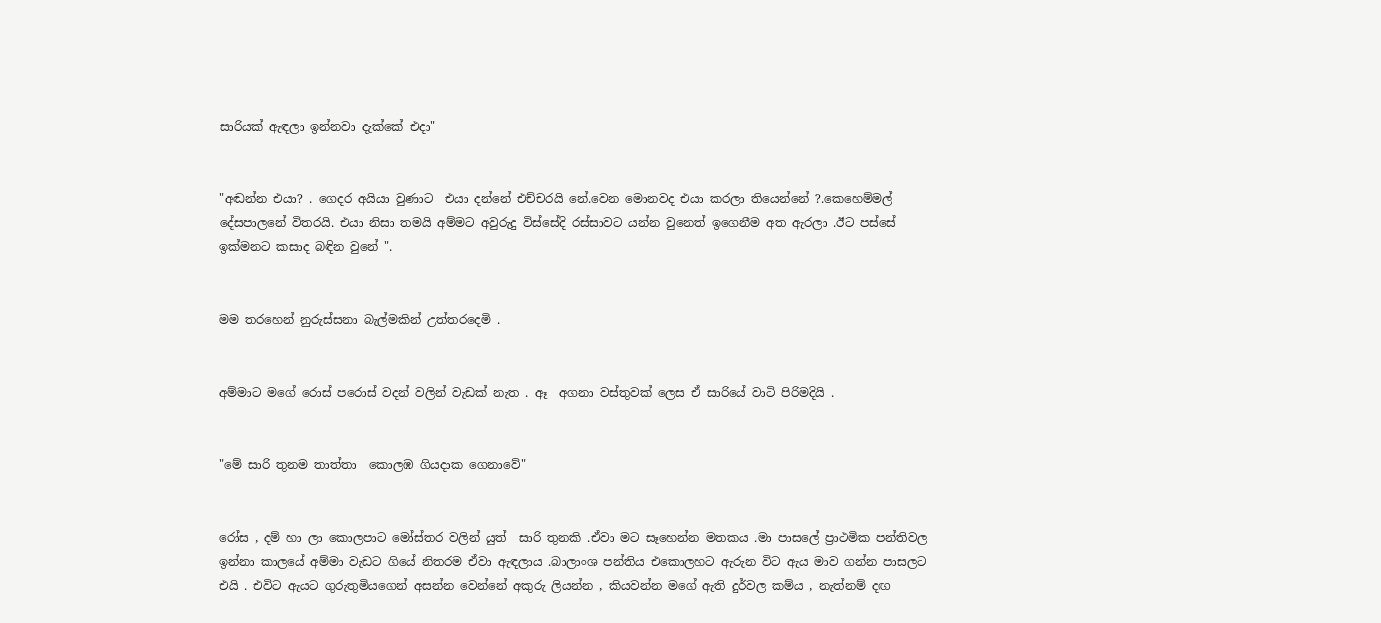සාරියක් ඇඳලා ඉන්නවා දැක්කේ එදා"


"අඬන්න එයා? . ගෙදර අයියා වුණාට  එයා දන්නේ එච්චරයි නේ.වෙන මොනවද එයා කරලා තියෙන්නේ ?.කෙහෙම්මල් දේසපාලනේ විතරයි. එයා නිසා තමයි අම්මට අවුරුදු විස්සේදි රස්සාවට යන්න වුනෙත් ඉගෙනීම අත ඇරලා .ඊට පස්සේ ඉක්මනට කසාද බඳින වුනේ ".


මම තරහෙන් නුරුස්සනා බැල්මකින් උත්තරදෙමි .


අම්මාට මගේ රොස් පරොස් වදන් වලින් වැඩක් නැත . ඈ  අගනා වස්තුවක් ලෙස ඒ සාරියේ වාටි පිරිමදියි .


"මේ සාරි තුනම තාත්තා  කොලඹ ගියදාක ගෙනාවේ"


රෝස , දම් හා ලා කොලපාට මෝස්තර වලින් යුත්  සාරි තුනකි .ඒවා මට සෑහෙන්න මතකය .මා පාසලේ ප්‍රාථමික පන්තිවල ඉන්නා කාලයේ අම්මා වැඩට ගියේ නිතරම ඒවා ඇඳලාය .බාලාංශ පන්තිය එකොලහට ඇරුන විට ඇය මාව ගන්න පාසලට එයි . එවිට ඇයට ගුරුතුමියගෙන් අසන්න වෙන්නේ අකුරු ලියන්න , කියවන්න මගේ ඇති දුර්වල කම්ය , නැත්නම් දඟ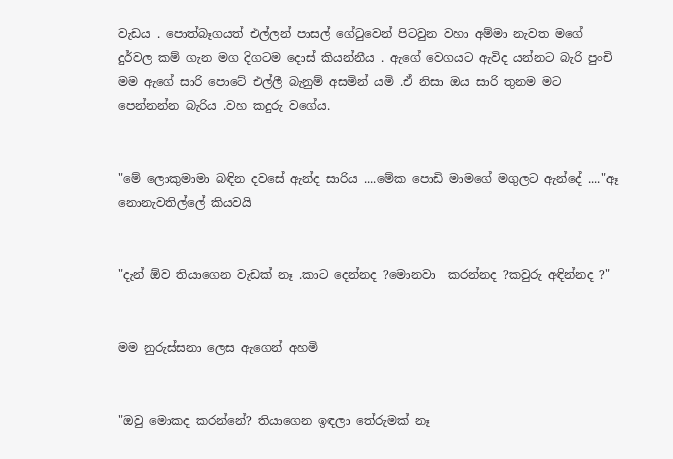වැඩය . පොත්බෑගයත් එල්ලන් පාසල් ගේටුවෙන් පිටවුන වහා අම්මා නැවත මගේ දුර්වල කම් ගැන මග දිගටම දොස් කියන්නීය . ඇගේ වෙගයට ඇවිද යන්නට බැරි පුංචි මම ඇගේ සාරි පොටේ එල්ලී බැනුම් අසමින් යමි .ඒ නිසා ඔය සාරි තුනම මට පෙන්නන්න බැරිය .වහ කදුරු වගේය.


"මේ ලොකුමාමා බඳින දවසේ ඇන්ද සාරිය ....මේක පොඩි මාමගේ මගුලට ඇන්දේ ...."ඈ නොනැවතිල්ලේ කියවයි


"දැන් ඕව තියාගෙන වැඩක් නෑ .කාට දෙන්නද ?මොනවා  කරන්නද ?කවුරු අඳින්නද ?"


මම නුරුස්සනා ලෙස ඇගෙන් අහමි


"ඔවු මොකද කරන්නේ? තියාගෙන ඉඳලා තේරුමක් නෑ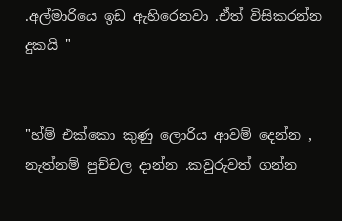.අල්මාරියෙ ඉඩ ඇහිරෙනවා .ඒත් විසිකරන්න දුකයි "


"හ්ම් එක්කො කුණු ලොරිය ආවම් දෙන්න , නැත්නම් පුච්චල දාන්න .කවුරුවත් ගන්න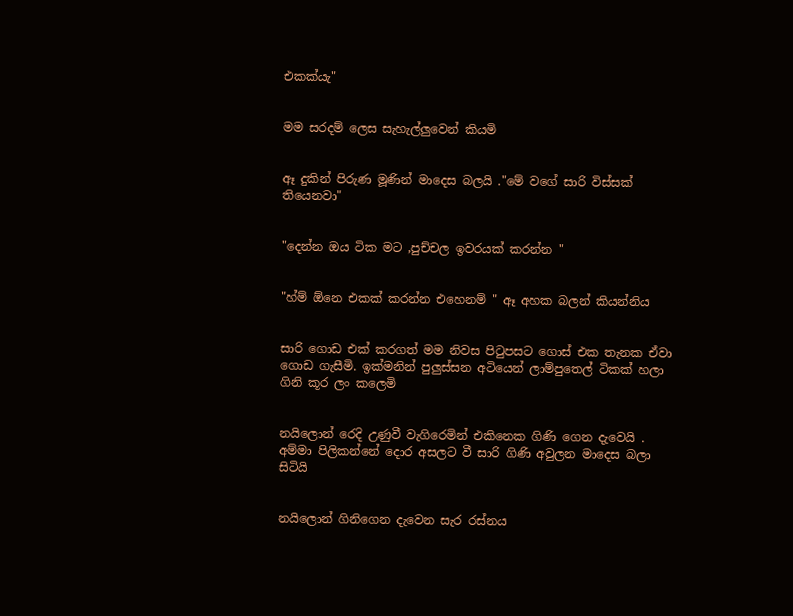එකක්යැ"


මම සරදම් ලෙස සැහැල්ලුවෙන් කියමි


ඈ දුකින් පිරුණ මූණින් මාදෙස බලයි ."මේ වගේ සාරි විස්සක් තියෙනවා"


"දෙන්න ඔය ටික මට ,පුච්චල ඉවරයක් කරන්න "


"හ්ම් ඕනෙ එකක් කරන්න එහෙනම් " ඈ අහක බලන් කියන්නිය


සාරි ගොඩ එක් කරගත් මම නිවස පිටුපසට ගොස් එක තැනක ඒවා ගොඩ ගැසීමි. ඉක්මනින් පුලුස්සන අටියෙන් ලාම්පුතෙල් ටිකක් හලා ගිනි කූර ලං කලෙමි


නයිලොන් රෙදි උණුවී වැගිරෙමින් එකිනෙක ගිණි ගෙන දැවෙයි . අම්මා පිලිකන්නේ දොර අසලට වී සාරි ගිණි අවුලන මාදෙස බලා සිටියි


නයිලොන් ගිනිගෙන දැවෙන සැර රස්නය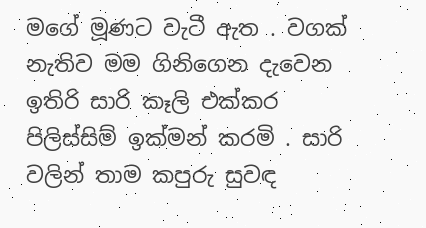මගේ මූණට වැටී ඇත . වගක් නැතිව මම ගිනිගෙන දැවෙන ඉතිරි සාරි කෑලි එක්කර පිලිස්සිම් ඉක්මන් කරමි . සාරි වලින් තාම කපුරු සුවඳ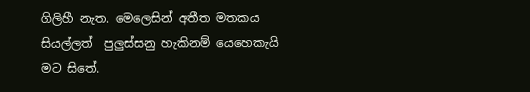ගිලිහී නැත. මෙලෙසින් අතීත මතකය සියල්ලත්  පුලුස්සනු හැකිනම් යෙහෙකැයි මට සිතේ.